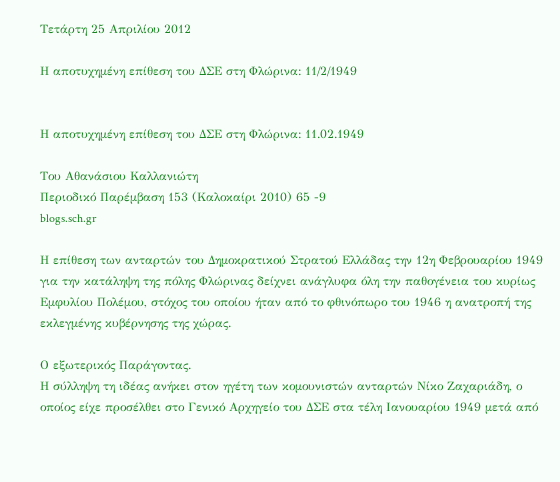Τετάρτη 25 Απριλίου 2012

Η αποτυχημένη επίθεση του ΔΣΕ στη Φλώρινα: 11/2/1949


Η αποτυχημένη επίθεση του ΔΣΕ στη Φλώρινα: 11.02.1949

Του Αθανάσιου Καλλανιώτη
Περιοδικό Παρέμβαση 153 (Καλοκαίρι 2010) 65 -9
blogs.sch.gr

Η επίθεση των ανταρτών του Δημοκρατικού Στρατού Ελλάδας την 12η Φεβρουαρίου 1949 για την κατάληψη της πόλης Φλώρινας δείχνει ανάγλυφα όλη την παθογένεια του κυρίως Εμφυλίου Πολέμου, στόχος του οποίου ήταν από το φθινόπωρο του 1946 η ανατροπή της εκλεγμένης κυβέρνησης της χώρας.

Ο εξωτερικός Παράγοντας.
Η σύλληψη τη ιδέας ανήκει στον ηγέτη των κομουνιστών ανταρτών Νίκο Ζαχαριάδη, ο οποίος είχε προσέλθει στο Γενικό Αρχηγείο του ΔΣΕ στα τέλη Ιανουαρίου 1949 μετά από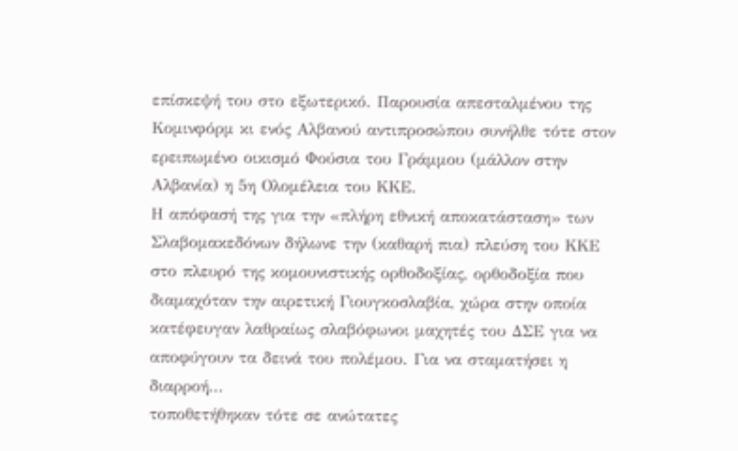επίσκεψή του στο εξωτερικό. Παρουσία απεσταλμένου της Κομινφόρμ κι ενός Αλβανού αντιπροσώπου συνήλθε τότε στον ερειπωμένο οικισμό Φούσια του Γράμμου (μάλλον στην Αλβανία) η 5η Ολομέλεια του ΚΚΕ.
Η απόφασή της για την «πλήρη εθνική αποκατάσταση» των Σλαβομακεδόνων δήλωνε την (καθαρή πια) πλεύση του ΚΚΕ στο πλευρό της κομουνιστικής ορθοδοξίας, ορθοδοξία που διαμαχόταν την αιρετική Γιουγκοσλαβία, χώρα στην οποία κατέφευγαν λαθραίως σλαβόφωνοι μαχητές του ΔΣΕ για να αποφύγουν τα δεινά του πολέμου. Για να σταματήσει η διαρροή...
τοποθετήθηκαν τότε σε ανώτατες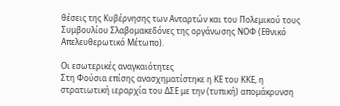θέσεις της Κυβέρνησης των Ανταρτών και του Πολεμικού τους Συμβουλίου Σλαβομακεδόνες της οργάνωσης ΝΟΦ (Εθνικό Απελευθερωτικό Μέτωπο).

Οι εσωτερικές αναγκαιότητες
Στη Φούσια επίσης ανασχηματίστηκε η ΚΕ του ΚΚΕ, η στρατιωτική ιεραρχία του ΔΣΕ με την (τυπική) απομάκρυνση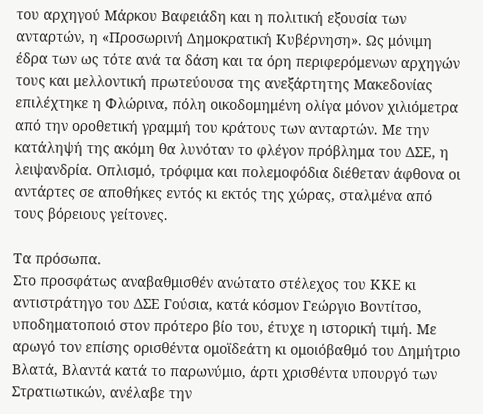του αρχηγού Μάρκου Βαφειάδη και η πολιτική εξουσία των ανταρτών, η «Προσωρινή Δημοκρατική Κυβέρνηση». Ως μόνιμη έδρα των ως τότε ανά τα δάση και τα όρη περιφερόμενων αρχηγών τους και μελλοντική πρωτεύουσα της ανεξάρτητης Μακεδονίας επιλέχτηκε η Φλώρινα, πόλη οικοδομημένη ολίγα μόνον χιλιόμετρα από την οροθετική γραμμή του κράτους των ανταρτών. Με την κατάληψή της ακόμη θα λυνόταν το φλέγον πρόβλημα του ΔΣΕ, η λειψανδρία. Οπλισμό, τρόφιμα και πολεμοφόδια διέθεταν άφθονα οι αντάρτες σε αποθήκες εντός κι εκτός της χώρας, σταλμένα από τους βόρειους γείτονες.

Τα πρόσωπα.
Στο προσφάτως αναβαθμισθέν ανώτατο στέλεχος του ΚΚΕ κι αντιστράτηγο του ΔΣΕ Γούσια, κατά κόσμον Γεώργιο Βοντίτσο, υποδηματοποιό στον πρότερο βίο του, έτυχε η ιστορική τιμή. Με αρωγό τον επίσης ορισθέντα ομοϊδεάτη κι ομοιόβαθμό του Δημήτριο Βλατά, Βλαντά κατά το παρωνύμιο, άρτι χρισθέντα υπουργό των Στρατιωτικών, ανέλαβε την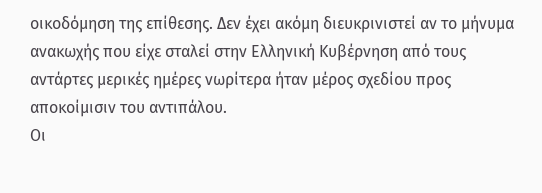οικοδόμηση της επίθεσης. Δεν έχει ακόμη διευκρινιστεί αν το μήνυμα ανακωχής που είχε σταλεί στην Ελληνική Κυβέρνηση από τους αντάρτες μερικές ημέρες νωρίτερα ήταν μέρος σχεδίου προς αποκοίμισιν του αντιπάλου.
Οι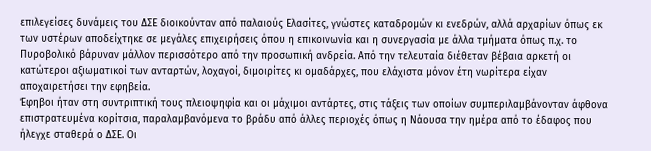επιλεγείσες δυνάμεις του ΔΣΕ διοικούνταν από παλαιούς Ελασίτες, γνώστες καταδρομών κι ενεδρών, αλλά αρχαρίων όπως εκ των υστέρων αποδείχτηκε σε μεγάλες επιχειρήσεις όπου η επικοινωνία και η συνεργασία με άλλα τμήματα όπως π.χ. το Πυροβολικό βάρυναν μάλλον περισσότερο από την προσωπική ανδρεία. Από την τελευταία διέθεταν βέβαια αρκετή οι κατώτεροι αξιωματικοί των ανταρτών, λοχαγοί, διμοιρίτες κι ομαδάρχες, που ελάχιστα μόνον έτη νωρίτερα είχαν αποχαιρετήσει την εφηβεία.
Έφηβοι ήταν στη συντριπτική τους πλειοψηφία και οι μάχιμοι αντάρτες, στις τάξεις των οποίων συμπεριλαμβάνονταν άφθονα επιστρατευμένα κορίτσια, παραλαμβανόμενα το βράδυ από άλλες περιοχές όπως η Νάουσα την ημέρα από το έδαφος που ήλεγχε σταθερά ο ΔΣΕ. Οι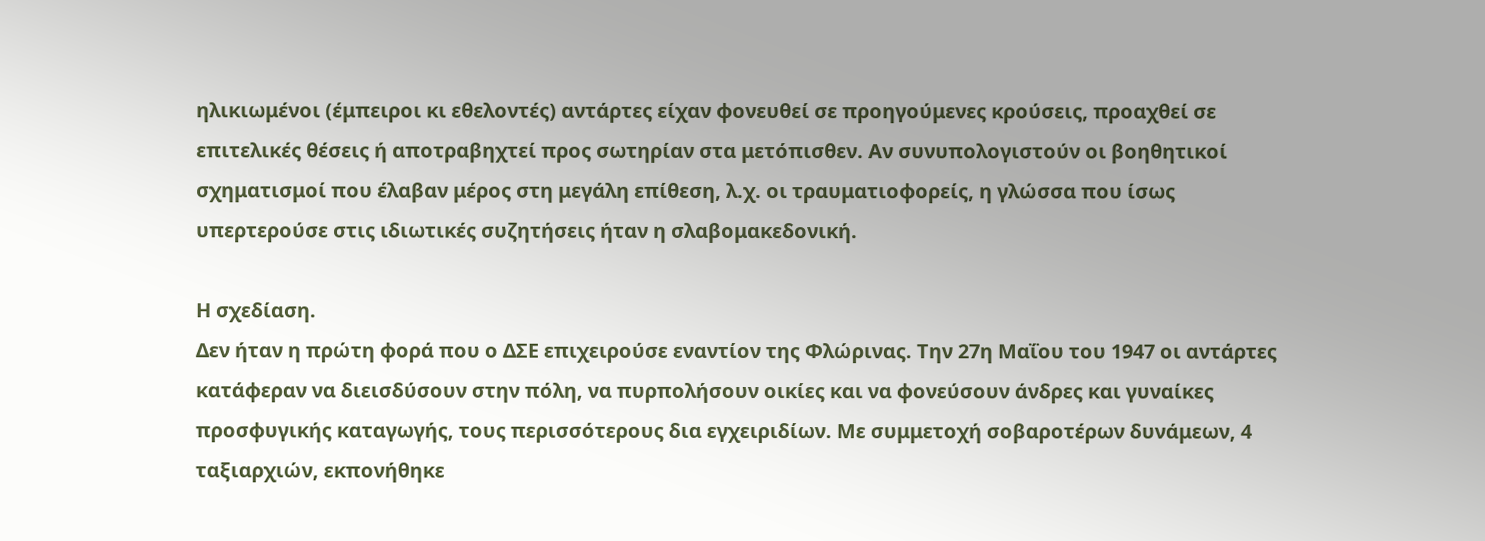ηλικιωμένοι (έμπειροι κι εθελοντές) αντάρτες είχαν φονευθεί σε προηγούμενες κρούσεις, προαχθεί σε επιτελικές θέσεις ή αποτραβηχτεί προς σωτηρίαν στα μετόπισθεν. Αν συνυπολογιστούν οι βοηθητικοί σχηματισμοί που έλαβαν μέρος στη μεγάλη επίθεση, λ.χ. οι τραυματιοφορείς, η γλώσσα που ίσως υπερτερούσε στις ιδιωτικές συζητήσεις ήταν η σλαβομακεδονική.

Η σχεδίαση.
Δεν ήταν η πρώτη φορά που ο ΔΣΕ επιχειρούσε εναντίον της Φλώρινας. Την 27η Μαΐου του 1947 οι αντάρτες κατάφεραν να διεισδύσουν στην πόλη, να πυρπολήσουν οικίες και να φονεύσουν άνδρες και γυναίκες προσφυγικής καταγωγής, τους περισσότερους δια εγχειριδίων. Με συμμετοχή σοβαροτέρων δυνάμεων, 4 ταξιαρχιών, εκπονήθηκε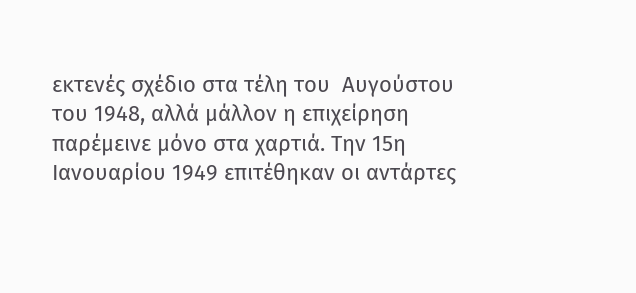εκτενές σχέδιο στα τέλη του  Αυγούστου του 1948, αλλά μάλλον η επιχείρηση παρέμεινε μόνο στα χαρτιά. Την 15η Ιανουαρίου 1949 επιτέθηκαν οι αντάρτες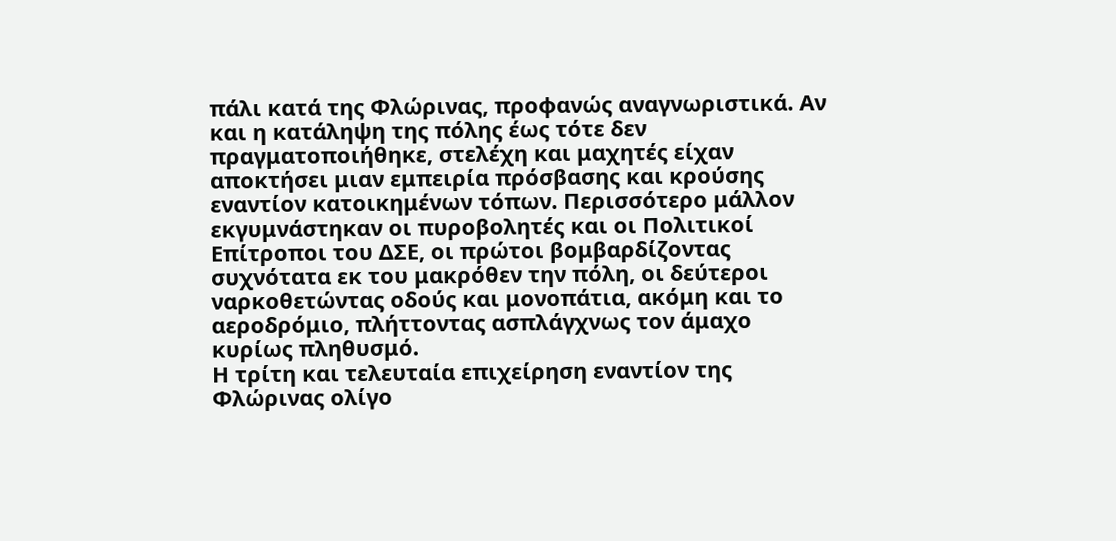πάλι κατά της Φλώρινας, προφανώς αναγνωριστικά. Αν και η κατάληψη της πόλης έως τότε δεν πραγματοποιήθηκε, στελέχη και μαχητές είχαν αποκτήσει μιαν εμπειρία πρόσβασης και κρούσης εναντίον κατοικημένων τόπων. Περισσότερο μάλλον εκγυμνάστηκαν οι πυροβολητές και οι Πολιτικοί Επίτροποι του ΔΣΕ, οι πρώτοι βομβαρδίζοντας συχνότατα εκ του μακρόθεν την πόλη, οι δεύτεροι ναρκοθετώντας οδούς και μονοπάτια, ακόμη και το αεροδρόμιο, πλήττοντας ασπλάγχνως τον άμαχο κυρίως πληθυσμό.
Η τρίτη και τελευταία επιχείρηση εναντίον της Φλώρινας ολίγο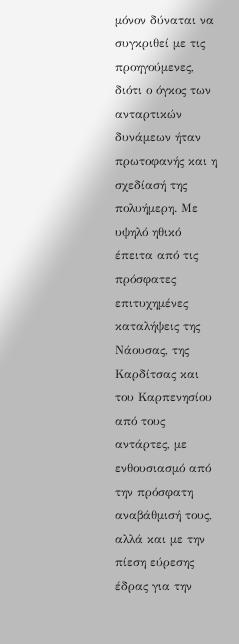μόνον δύναται να συγκριθεί με τις προηγούμενες, διότι ο όγκος των ανταρτικών δυνάμεων ήταν πρωτοφανής και η σχεδίασή της πολυήμερη. Με υψηλό ηθικό έπειτα από τις πρόσφατες επιτυχημένες καταλήψεις της Νάουσας, της Καρδίτσας και του Καρπενησίου από τους αντάρτες, με ενθουσιασμό από την πρόσφατη αναβάθμισή τους, αλλά και με την πίεση εύρεσης έδρας για την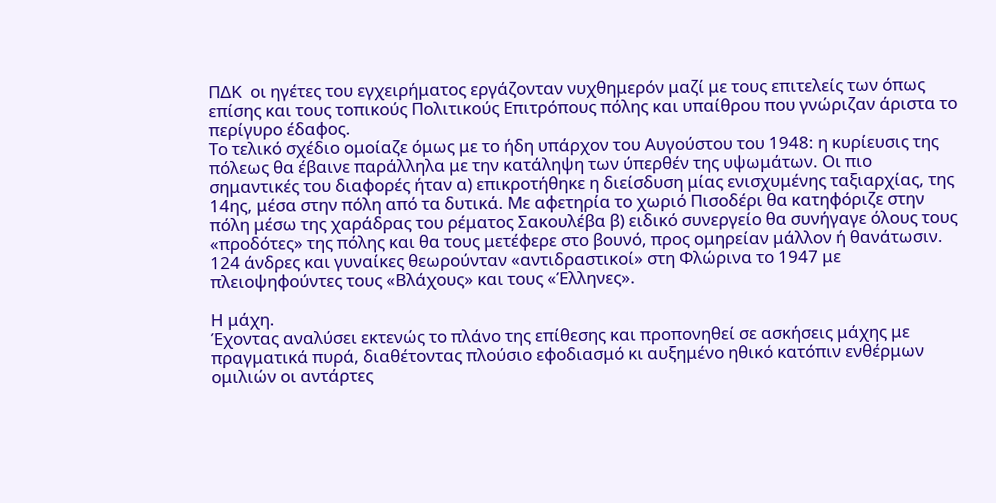ΠΔΚ  οι ηγέτες του εγχειρήματος εργάζονταν νυχθημερόν μαζί με τους επιτελείς των όπως επίσης και τους τοπικούς Πολιτικούς Επιτρόπους πόλης και υπαίθρου που γνώριζαν άριστα το περίγυρο έδαφος.
Το τελικό σχέδιο ομοίαζε όμως με το ήδη υπάρχον του Αυγούστου του 1948: η κυρίευσις της πόλεως θα έβαινε παράλληλα με την κατάληψη των ύπερθέν της υψωμάτων. Οι πιο σημαντικές του διαφορές ήταν α) επικροτήθηκε η διείσδυση μίας ενισχυμένης ταξιαρχίας, της 14ης, μέσα στην πόλη από τα δυτικά. Με αφετηρία το χωριό Πισοδέρι θα κατηφόριζε στην πόλη μέσω της χαράδρας του ρέματος Σακουλέβα β) ειδικό συνεργείο θα συνήγαγε όλους τους «προδότες» της πόλης και θα τους μετέφερε στο βουνό, προς ομηρείαν μάλλον ή θανάτωσιν. 124 άνδρες και γυναίκες θεωρούνταν «αντιδραστικοί» στη Φλώρινα το 1947 με πλειοψηφούντες τους «Βλάχους» και τους «Έλληνες».

Η μάχη.
Έχοντας αναλύσει εκτενώς το πλάνο της επίθεσης και προπονηθεί σε ασκήσεις μάχης με πραγματικά πυρά, διαθέτοντας πλούσιο εφοδιασμό κι αυξημένο ηθικό κατόπιν ενθέρμων ομιλιών οι αντάρτες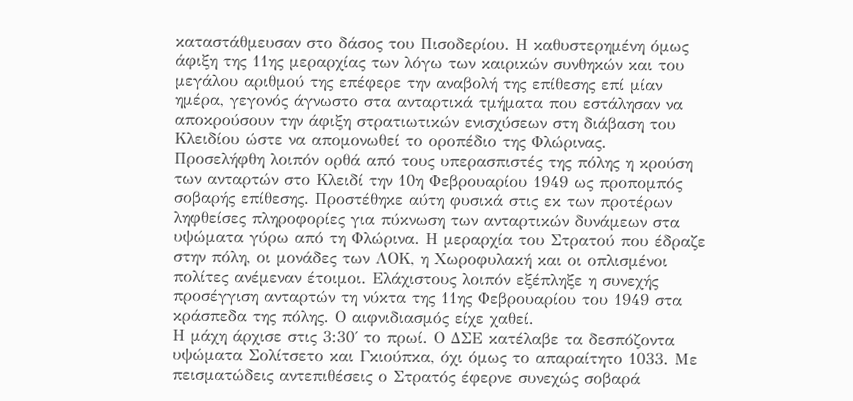καταστάθμευσαν στο δάσος του Πισοδερίου. Η καθυστερημένη όμως άφιξη της 11ης μεραρχίας των λόγω των καιρικών συνθηκών και του μεγάλου αριθμού της επέφερε την αναβολή της επίθεσης επί μίαν ημέρα, γεγονός άγνωστο στα ανταρτικά τμήματα που εστάλησαν να αποκρούσουν την άφιξη στρατιωτικών ενισχύσεων στη διάβαση του Κλειδίου ώστε να απομονωθεί το οροπέδιο της Φλώρινας.
Προσελήφθη λοιπόν ορθά από τους υπερασπιστές της πόλης η κρούση των ανταρτών στο Κλειδί την 10η Φεβρουαρίου 1949 ως προπομπός σοβαρής επίθεσης. Προστέθηκε αύτη φυσικά στις εκ των προτέρων ληφθείσες πληροφορίες για πύκνωση των ανταρτικών δυνάμεων στα υψώματα γύρω από τη Φλώρινα. Η μεραρχία του Στρατού που έδραζε στην πόλη, οι μονάδες των ΛΟΚ, η Χωροφυλακή και οι οπλισμένοι πολίτες ανέμεναν έτοιμοι. Ελάχιστους λοιπόν εξέπληξε η συνεχής προσέγγιση ανταρτών τη νύκτα της 11ης Φεβρουαρίου του 1949 στα κράσπεδα της πόλης. Ο αιφνιδιασμός είχε χαθεί.
Η μάχη άρχισε στις 3:30΄ το πρωί. Ο ΔΣΕ κατέλαβε τα δεσπόζοντα υψώματα Σολίτσετο και Γκιούπκα, όχι όμως το απαραίτητο 1033. Με πεισματώδεις αντεπιθέσεις ο Στρατός έφερνε συνεχώς σοβαρά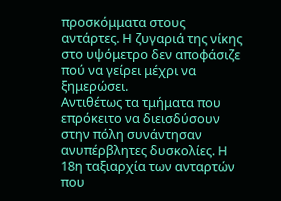προσκόμματα στους αντάρτες. Η ζυγαριά της νίκης στο υψόμετρο δεν αποφάσιζε πού να γείρει μέχρι να ξημερώσει.
Αντιθέτως τα τμήματα που επρόκειτο να διεισδύσουν στην πόλη συνάντησαν ανυπέρβλητες δυσκολίες. Η 18η ταξιαρχία των ανταρτών που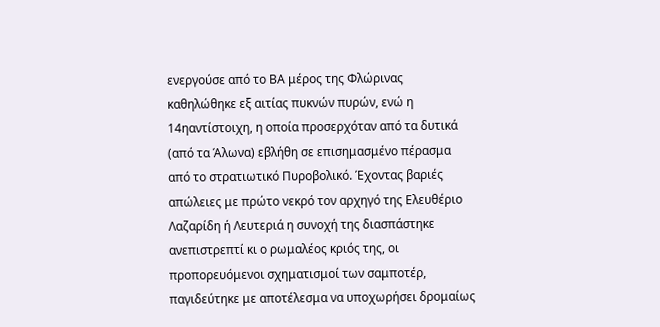ενεργούσε από το ΒΑ μέρος της Φλώρινας καθηλώθηκε εξ αιτίας πυκνών πυρών, ενώ η 14ηαντίστοιχη, η οποία προσερχόταν από τα δυτικά (από τα Άλωνα) εβλήθη σε επισημασμένο πέρασμα από το στρατιωτικό Πυροβολικό. Έχοντας βαριές απώλειες με πρώτο νεκρό τον αρχηγό της Ελευθέριο Λαζαρίδη ή Λευτεριά η συνοχή της διασπάστηκε ανεπιστρεπτί κι ο ρωμαλέος κριός της, οι προπορευόμενοι σχηματισμοί των σαμποτέρ, παγιδεύτηκε με αποτέλεσμα να υποχωρήσει δρομαίως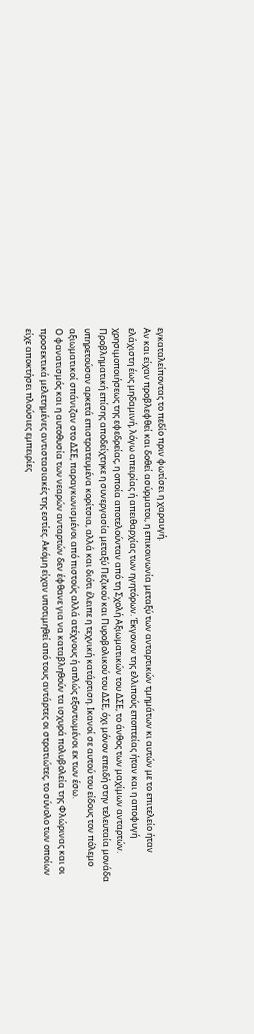εγκαταλείποντας το πεδίο πριν φωτίσει η χαραυγή.
Αν και είχαν προβλεφθεί και δοθεί ασύρματοι, η επικοινωνία μεταξύ των ανταρτικών τμημάτων κι αυτών με το επιτελείο ήταν ελάχιστη έως μηδαμινή, λόγω απειρίας ή απειθαρχίας των ηγητόρων. Έκγονον της ελλιπούς εποπτείας ήταν και η αποφυγή χρησιμοποιήσεως της εφεδρείας, η οποία αποτελούνταν από τη Σχολή Αξιωματικών του ΔΣΕ, το άνθος των μαχίμων ανταρτών. Προβληματική επίσης αποδείχτηκε η συνεργασία μεταξύ Πεζικού και Πυροβολικού του ΔΣΕ, όχι μόνον επειδή στην τελευταία μονάδα υπηρετούσαν αρκετά επιστρατευμένα κορίτσια, αλλά και διότι έλειπε η τεχνική κατάρτιση. Ικανοί σε αυτού του είδους τον πόλεμο αξιωματικοί σπάνιζαν στο ΔΣΕ, παραγκωνισμένοι από πιστούς αλλά ατέχνους ή απλώς εξοντωμένοι εκ των έσω.
Ο φανατισμός και η αυτοθυσία των νεαρών ανταρτών δεν έφθανε για να καταβληθούν τα ισχυρά πολυβολεία της Φλώρινας και οι προσεκτικά μελετημένες αντιστασιακές της εστίες. Ακόμη είχαν υποτιμηθεί από τους αντάρτες οι στρατιώτες, το σύνολο των οποίων είχε αποκτήσει πλούσιες εμπειρίες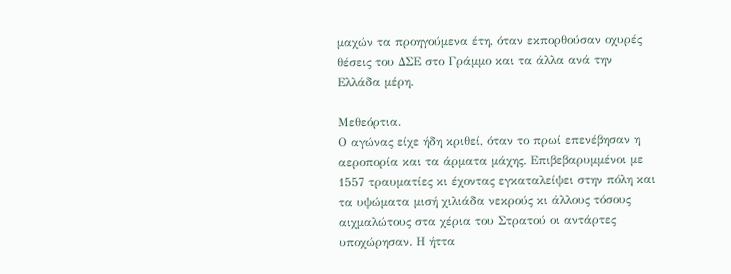μαχών τα προηγούμενα έτη, όταν εκπορθούσαν οχυρές θέσεις του ΔΣΕ στο Γράμμο και τα άλλα ανά την Ελλάδα μέρη.

Μεθεόρτια.
Ο αγώνας είχε ήδη κριθεί, όταν το πρωί επενέβησαν η αεροπορία και τα άρματα μάχης. Επιβεβαρυμμένοι με 1557 τραυματίες κι έχοντας εγκαταλείψει στην πόλη και τα υψώματα μισή χιλιάδα νεκρούς κι άλλους τόσους αιχμαλώτους στα χέρια του Στρατού οι αντάρτες υποχώρησαν. Η ήττα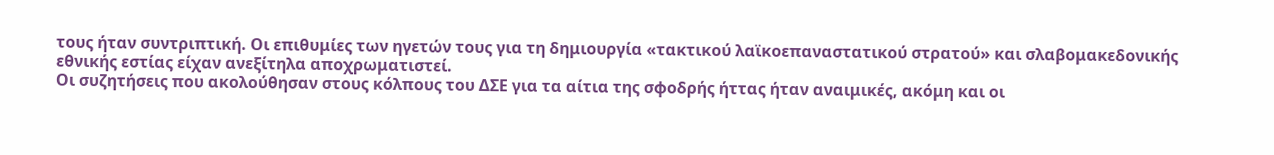τους ήταν συντριπτική. Οι επιθυμίες των ηγετών τους για τη δημιουργία «τακτικού λαϊκοεπαναστατικού στρατού» και σλαβομακεδονικής εθνικής εστίας είχαν ανεξίτηλα αποχρωματιστεί.
Οι συζητήσεις που ακολούθησαν στους κόλπους του ΔΣΕ για τα αίτια της σφοδρής ήττας ήταν αναιμικές, ακόμη και οι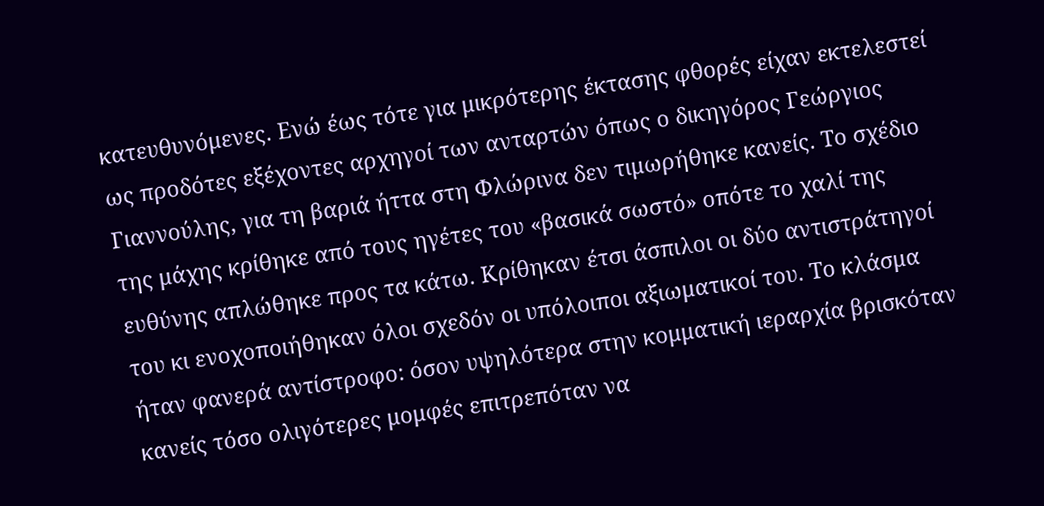κατευθυνόμενες. Ενώ έως τότε για μικρότερης έκτασης φθορές είχαν εκτελεστεί ως προδότες εξέχοντες αρχηγοί των ανταρτών όπως ο δικηγόρος Γεώργιος Γιαννούλης, για τη βαριά ήττα στη Φλώρινα δεν τιμωρήθηκε κανείς. Το σχέδιο της μάχης κρίθηκε από τους ηγέτες του «βασικά σωστό» οπότε το χαλί της ευθύνης απλώθηκε προς τα κάτω. Κρίθηκαν έτσι άσπιλοι οι δύο αντιστράτηγοί του κι ενοχοποιήθηκαν όλοι σχεδόν οι υπόλοιποι αξιωματικοί του. Το κλάσμα ήταν φανερά αντίστροφο: όσον υψηλότερα στην κομματική ιεραρχία βρισκόταν κανείς τόσο ολιγότερες μομφές επιτρεπόταν να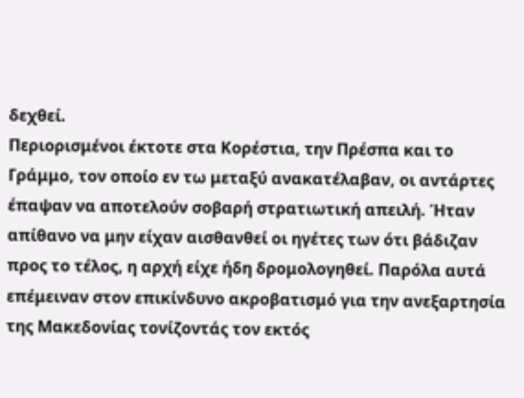δεχθεί.
Περιορισμένοι έκτοτε στα Κορέστια, την Πρέσπα και το Γράμμο, τον οποίο εν τω μεταξύ ανακατέλαβαν, οι αντάρτες έπαψαν να αποτελούν σοβαρή στρατιωτική απειλή. Ήταν απίθανο να μην είχαν αισθανθεί οι ηγέτες των ότι βάδιζαν προς το τέλος, η αρχή είχε ήδη δρομολογηθεί. Παρόλα αυτά επέμειναν στον επικίνδυνο ακροβατισμό για την ανεξαρτησία της Μακεδονίας τονίζοντάς τον εκτός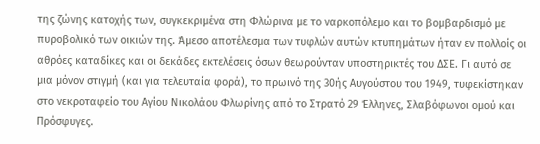της ζώνης κατοχής των, συγκεκριμένα στη Φλώρινα με το ναρκοπόλεμο και το βομβαρδισμό με πυροβολικό των οικιών της. Άμεσο αποτέλεσμα των τυφλών αυτών κτυπημάτων ήταν εν πολλοίς οι αθρόες καταδίκες και οι δεκάδες εκτελέσεις όσων θεωρούνταν υποστηρικτές του ΔΣΕ. Γι αυτό σε μια μόνον στιγμή (και για τελευταία φορά), το πρωινό της 30ής Αυγούστου του 1949, τυφεκίστηκαν στο νεκροταφείο του Αγίου Νικολάου Φλωρίνης από το Στρατό 29 Έλληνες, Σλαβόφωνοι ομού και Πρόσφυγες.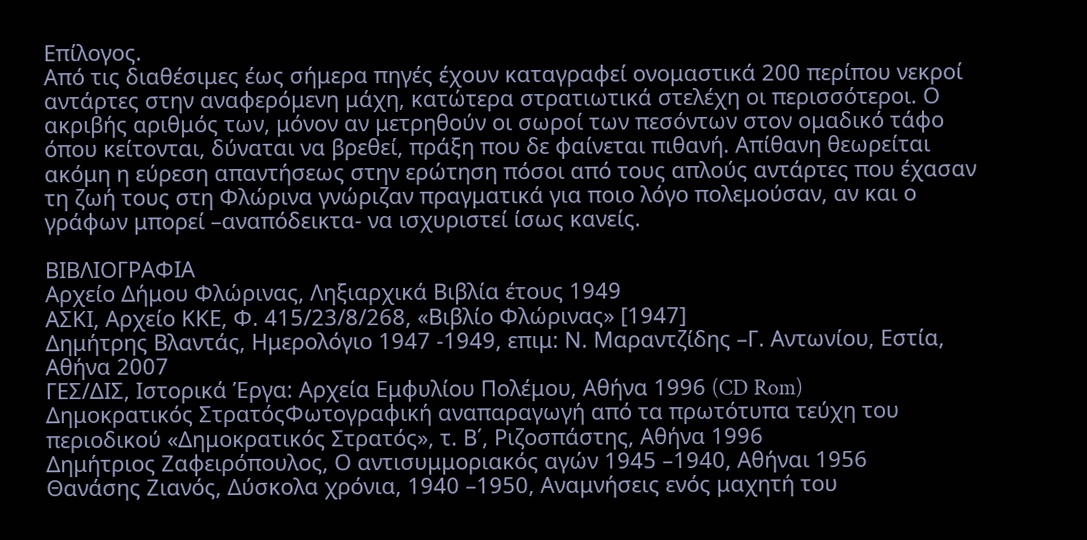Επίλογος.
Από τις διαθέσιμες έως σήμερα πηγές έχουν καταγραφεί ονομαστικά 200 περίπου νεκροί αντάρτες στην αναφερόμενη μάχη, κατώτερα στρατιωτικά στελέχη οι περισσότεροι. Ο ακριβής αριθμός των, μόνον αν μετρηθούν οι σωροί των πεσόντων στον ομαδικό τάφο όπου κείτονται, δύναται να βρεθεί, πράξη που δε φαίνεται πιθανή. Απίθανη θεωρείται ακόμη η εύρεση απαντήσεως στην ερώτηση πόσοι από τους απλούς αντάρτες που έχασαν τη ζωή τους στη Φλώρινα γνώριζαν πραγματικά για ποιο λόγο πολεμούσαν, αν και ο γράφων μπορεί –αναπόδεικτα- να ισχυριστεί ίσως κανείς.

ΒΙΒΛΙΟΓΡΑΦΙΑ
Αρχείο Δήμου Φλώρινας, Ληξιαρχικά Βιβλία έτους 1949
ΑΣΚΙ, Αρχείο ΚΚΕ, Φ. 415/23/8/268, «Βιβλίο Φλώρινας» [1947]
Δημήτρης Βλαντάς, Ημερολόγιο 1947 -1949, επιμ: Ν. Μαραντζίδης –Γ. Αντωνίου, Εστία, Αθήνα 2007
ΓΕΣ/ΔΙΣ, Ιστορικά Έργα: Αρχεία Εμφυλίου Πολέμου, Αθήνα 1996 (CD Rom)
Δημοκρατικός ΣτρατόςΦωτογραφική αναπαραγωγή από τα πρωτότυπα τεύχη του περιοδικού «Δημοκρατικός Στρατός», τ. Β΄, Ριζοσπάστης, Αθήνα 1996
Δημήτριος Ζαφειρόπουλος, Ο αντισυμμοριακός αγών 1945 –1940, Αθήναι 1956
Θανάσης Ζιανός, Δύσκολα χρόνια, 1940 –1950, Αναμνήσεις ενός μαχητή του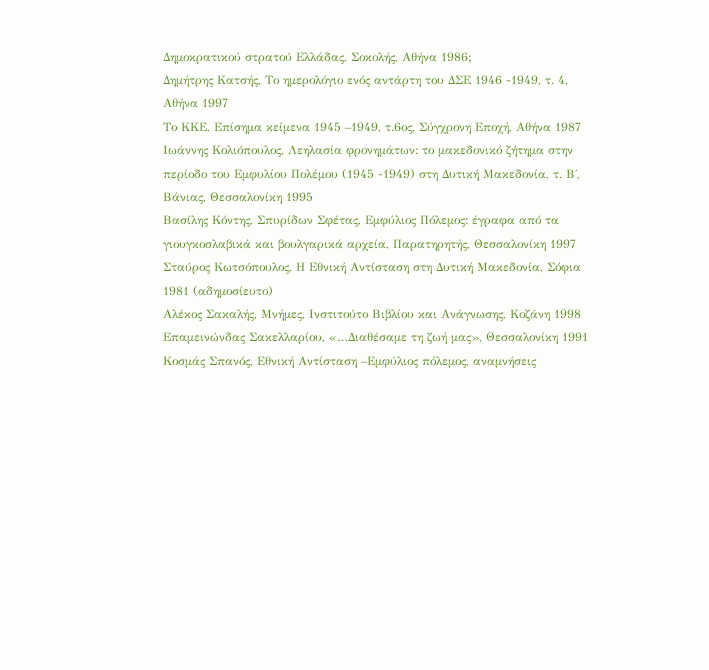Δημοκρατικού στρατού Ελλάδας, Σοκολής, Αθήνα 1986;
Δημήτρης Κατσής, Το ημερολόγιο ενός αντάρτη του ΔΣΕ 1946 -1949, τ. 4, Αθήνα 1997
Το ΚΚΕ, Επίσημα κείμενα 1945 –1949, τ.6ος, Σύγχρονη Εποχή, Αθήνα 1987
Ιωάννης Κολιόπουλος, Λεηλασία φρονημάτων: το μακεδονικό ζήτημα στην περίοδο του Εμφυλίου Πολέμου (1945 -1949) στη Δυτική Μακεδονία, τ. Β΄, Βάνιας, Θεσσαλονίκη 1995
Βασίλης Κόντης, Σπυρίδων Σφέτας, Εμφύλιος Πόλεμος: έγραφα από τα γιουγκοσλαβικά και βουλγαρικά αρχεία, Παρατηρητής, Θεσσαλονίκη 1997
Σταύρος Κωτσόπουλος, Η Εθνική Αντίσταση στη Δυτική Μακεδονία, Σόφια 1981 (αδημοσίευτο)
Αλέκος Σακαλής, Μνήμες, Ινστιτούτο Βιβλίου και Ανάγνωσης, Κοζάνη 1998
Επαμεινώνδας Σακελλαρίου, «…Διαθέσαμε τη ζωή μας», Θεσσαλονίκη 1991
Κοσμάς Σπανός, Εθνική Αντίσταση –Εμφύλιος πόλεμος, αναμνήσεις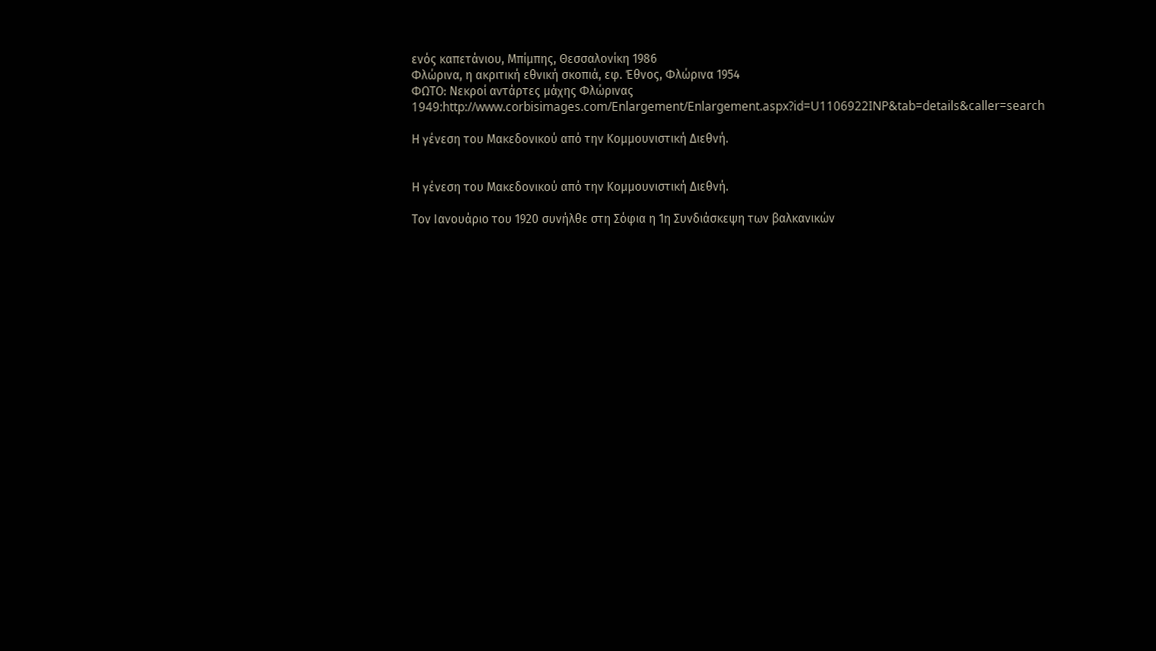ενός καπετάνιου, Μπίμπης, Θεσσαλονίκη 1986
Φλώρινα, η ακριτική εθνική σκοπιά, εφ. Έθνος, Φλώρινα 1954
ΦΩΤΟ: Νεκροί αντάρτες μάχης Φλώρινας 1949:http://www.corbisimages.com/Enlargement/Enlargement.aspx?id=U1106922INP&tab=details&caller=search

Η γένεση του Μακεδονικού από την Κομμουνιστική Διεθνή.


Η γένεση του Μακεδονικού από την Κομμουνιστική Διεθνή.

Τον Ιανουάριο του 1920 συνήλθε στη Σόφια η 1η Συνδιάσκεψη των βαλκανικών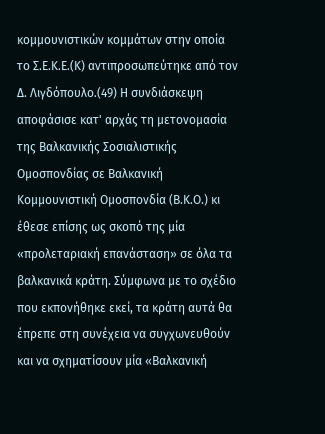κομμουνιστικών κομμάτων στην οποία το Σ.Ε.Κ.Ε.(Κ) αντιπροσωπεύτηκε από τον Δ. Λιγδόπουλο.(49) Η συνδιάσκεψη αποφάσισε κατ' αρχάς τη μετονομασία της Βαλκανικής Σοσιαλιστικής Ομοσπονδίας σε Βαλκανική Κομμουνιστική Ομοσπονδία (Β.Κ.Ο.) κι έθεσε επίσης ως σκοπό της μία «προλεταριακή επανάσταση» σε όλα τα βαλκανικά κράτη. Σύμφωνα με το σχέδιο που εκπονήθηκε εκεί, τα κράτη αυτά θα έπρεπε στη συνέχεια να συγχωνευθούν και να σχηματίσουν μία «Βαλκανική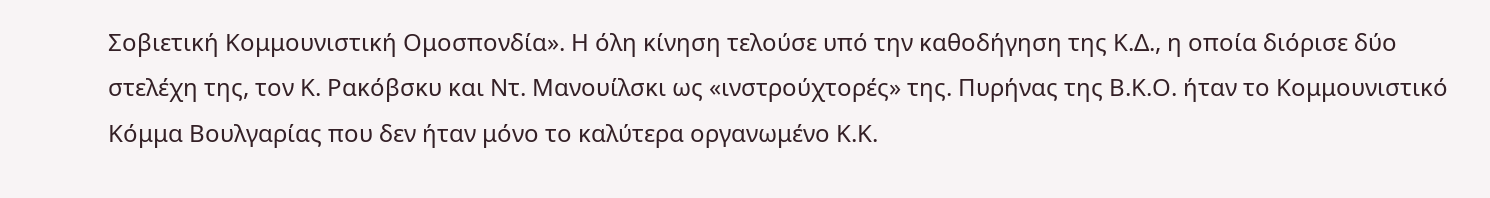Σοβιετική Κομμουνιστική Ομοσπονδία». Η όλη κίνηση τελούσε υπό την καθοδήγηση της Κ.Δ., η οποία διόρισε δύο στελέχη της, τον Κ. Ρακόβσκυ και Ντ. Μανουίλσκι ως «ινστρούχτορές» της. Πυρήνας της Β.Κ.Ο. ήταν το Κομμουνιστικό Κόμμα Βουλγαρίας που δεν ήταν μόνο το καλύτερα οργανωμένο Κ.Κ.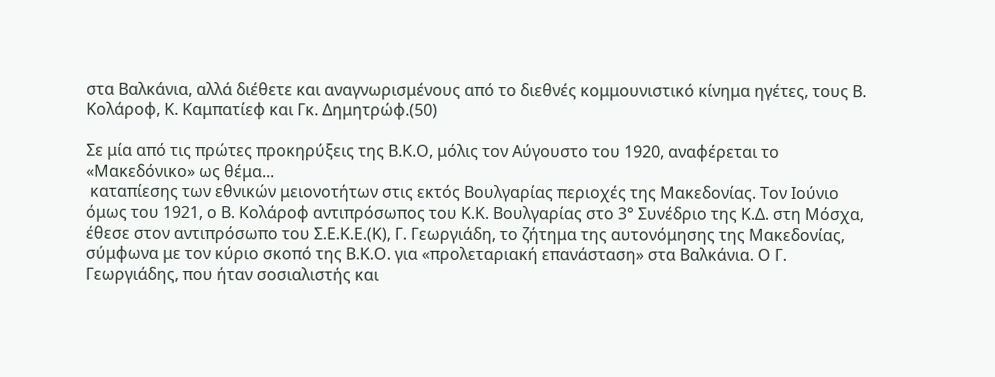στα Βαλκάνια, αλλά διέθετε και αναγνωρισμένους από το διεθνές κομμουνιστικό κίνημα ηγέτες, τους Β. Κολάροφ, Κ. Καμπατίεφ και Γκ. Δημητρώφ.(50)

Σε μία από τις πρώτες προκηρύξεις της Β.Κ.Ο, μόλις τον Αύγουστο του 1920, αναφέρεται το «Μακεδόνικο» ως θέμα...
 καταπίεσης των εθνικών μειονοτήτων στις εκτός Βουλγαρίας περιοχές της Μακεδονίας. Τον Ιούνιο όμως του 1921, ο Β. Κολάροφ αντιπρόσωπος του Κ.Κ. Βουλγαρίας στο 3° Συνέδριο της Κ.Δ. στη Μόσχα, έθεσε στον αντιπρόσωπο του Σ.Ε.Κ.Ε.(Κ), Γ. Γεωργιάδη, το ζήτημα της αυτονόμησης της Μακεδονίας, σύμφωνα με τον κύριο σκοπό της Β.Κ.Ο. για «προλεταριακή επανάσταση» στα Βαλκάνια. Ο Γ. Γεωργιάδης, που ήταν σοσιαλιστής και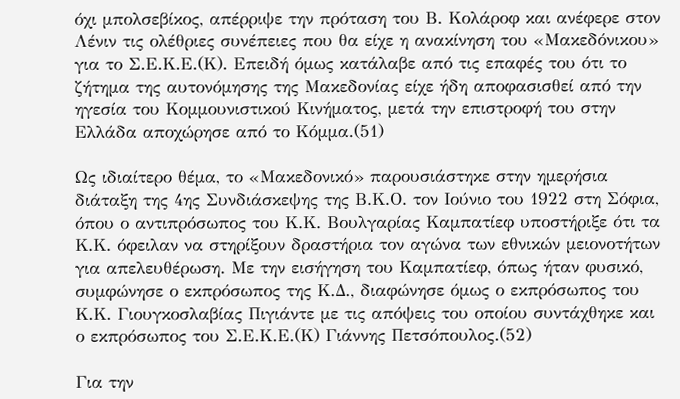όχι μπολσεβίκος, απέρριψε την πρόταση του Β. Κολάροφ και ανέφερε στον Λένιν τις ολέθριες συνέπειες που θα είχε η ανακίνηση του «Μακεδόνικου» για το Σ.Ε.Κ.Ε.(Κ). Επειδή όμως κατάλαβε από τις επαφές του ότι το ζήτημα της αυτονόμησης της Μακεδονίας είχε ήδη αποφασισθεί από την ηγεσία του Κομμουνιστικού Κινήματος, μετά την επιστροφή του στην Ελλάδα αποχώρησε από το Κόμμα.(51)

Ως ιδιαίτερο θέμα, το «Μακεδονικό» παρουσιάστηκε στην ημερήσια διάταξη της 4ης Συνδιάσκεψης της Β.Κ.Ο. τον Ιούνιο του 1922 στη Σόφια, όπου ο αντιπρόσωπος του Κ.Κ. Βουλγαρίας Καμπατίεφ υποστήριξε ότι τα Κ.Κ. όφειλαν να στηρίξουν δραστήρια τον αγώνα των εθνικών μειονοτήτων για απελευθέρωση. Με την εισήγηση του Καμπατίεφ, όπως ήταν φυσικό, συμφώνησε ο εκπρόσωπος της Κ.Δ., διαφώνησε όμως ο εκπρόσωπος του Κ.Κ. Γιουγκοσλαβίας Πιγιάντε με τις απόψεις του οποίου συντάχθηκε και ο εκπρόσωπος του Σ.Ε.Κ.Ε.(Κ) Γιάννης Πετσόπουλος.(52)

Για την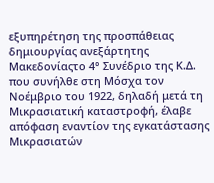εξυπηρέτηση της προσπάθειας δημιουργίας ανεξάρτητης Μακεδονίαςτο 4° Συνέδριο της Κ.Δ. που συνήλθε στη Μόσχα τον Νοέμβριο του 1922, δηλαδή μετά τη Μικρασιατική καταστροφή, έλαβε απόφαση εναντίον της εγκατάστασης Μικρασιατών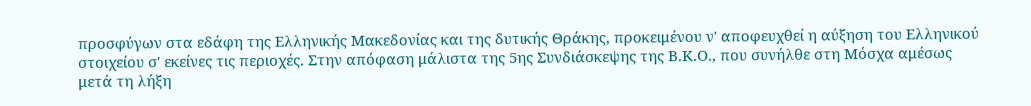προσφύγων στα εδάφη της Ελληνικής Μακεδονίας και της δυτικής Θράκης, προκειμένου ν' αποφευχθεί η αύξηση του Ελληνικού στοιχείου σ' εκείνες τις περιοχές. Στην απόφαση μάλιστα της 5ης Συνδιάσκεψης της Β.Κ.Ο., που συνήλθε στη Μόσχα αμέσως μετά τη λήξη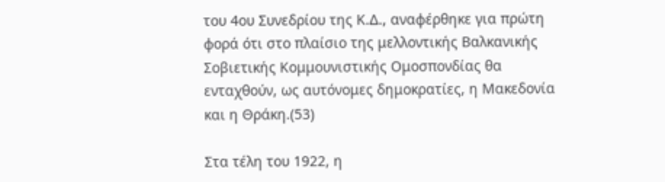του 4ου Συνεδρίου της Κ.Δ., αναφέρθηκε για πρώτη φορά ότι στο πλαίσιο της μελλοντικής Βαλκανικής Σοβιετικής Κομμουνιστικής Ομοσπονδίας θα ενταχθούν, ως αυτόνομες δημοκρατίες, η Μακεδονία και η Θράκη.(53)

Στα τέλη του 1922, η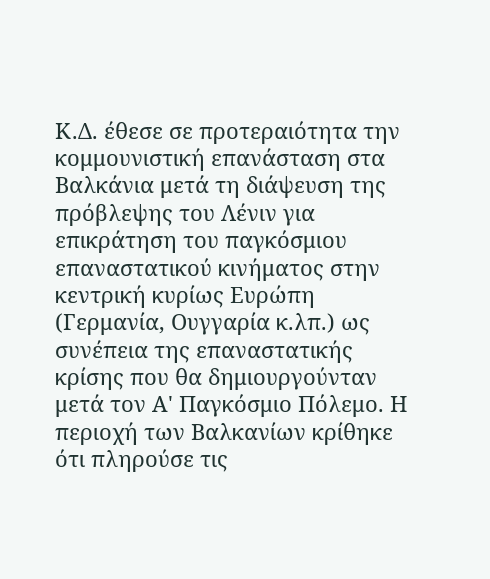Κ.Δ. έθεσε σε προτεραιότητα την κομμουνιστική επανάσταση στα Βαλκάνια μετά τη διάψευση της πρόβλεψης του Λένιν για επικράτηση του παγκόσμιου επαναστατικού κινήματος στην κεντρική κυρίως Ευρώπη (Γερμανία, Ουγγαρία κ.λπ.) ως συνέπεια της επαναστατικής κρίσης που θα δημιουργούνταν μετά τον Α' Παγκόσμιο Πόλεμο. Η περιοχή των Βαλκανίων κρίθηκε ότι πληρούσε τις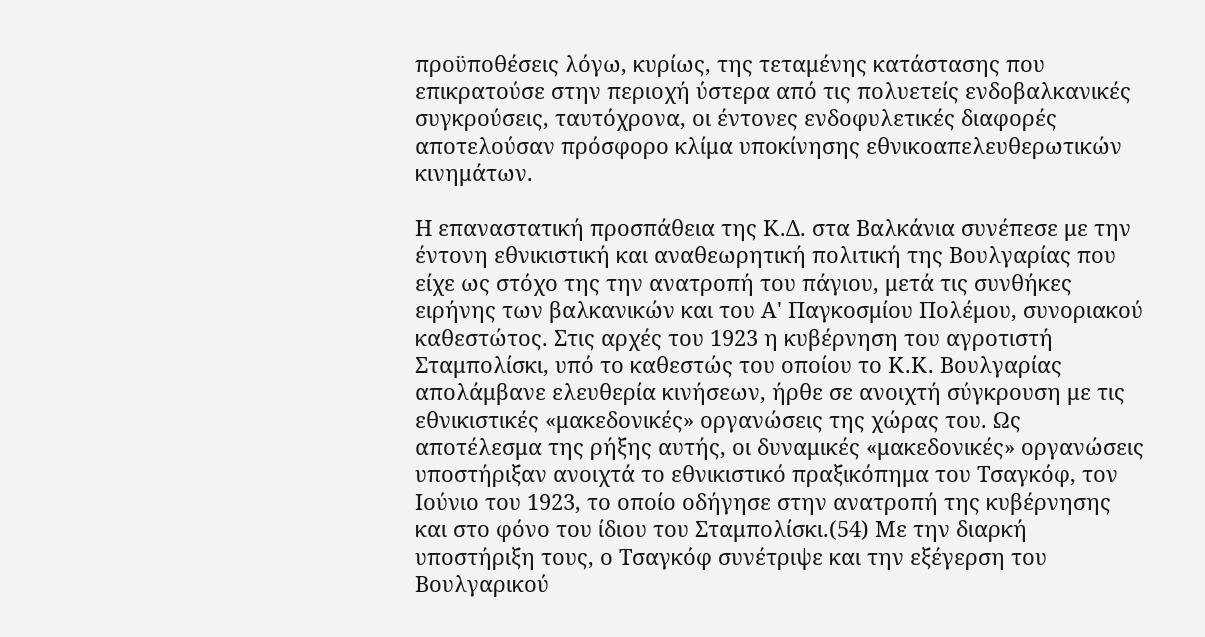προϋποθέσεις λόγω, κυρίως, της τεταμένης κατάστασης που επικρατούσε στην περιοχή ύστερα από τις πολυετείς ενδοβαλκανικές συγκρούσεις, ταυτόχρονα, οι έντονες ενδοφυλετικές διαφορές αποτελούσαν πρόσφορο κλίμα υποκίνησης εθνικοαπελευθερωτικών κινημάτων.

Η επαναστατική προσπάθεια της Κ.Δ. στα Βαλκάνια συνέπεσε με την έντονη εθνικιστική και αναθεωρητική πολιτική της Βουλγαρίας που είχε ως στόχο της την ανατροπή του πάγιου, μετά τις συνθήκες ειρήνης των βαλκανικών και του Α' Παγκοσμίου Πολέμου, συνοριακού καθεστώτος. Στις αρχές του 1923 η κυβέρνηση του αγροτιστή Σταμπολίσκι, υπό το καθεστώς του οποίου το Κ.Κ. Βουλγαρίας απολάμβανε ελευθερία κινήσεων, ήρθε σε ανοιχτή σύγκρουση με τις εθνικιστικές «μακεδονικές» οργανώσεις της χώρας του. Ως αποτέλεσμα της ρήξης αυτής, οι δυναμικές «μακεδονικές» οργανώσεις υποστήριξαν ανοιχτά το εθνικιστικό πραξικόπημα του Τσαγκόφ, τον Ιούνιο του 1923, το οποίο οδήγησε στην ανατροπή της κυβέρνησης και στο φόνο του ίδιου του Σταμπολίσκι.(54) Με την διαρκή υποστήριξη τους, ο Τσαγκόφ συνέτριψε και την εξέγερση του Βουλγαρικού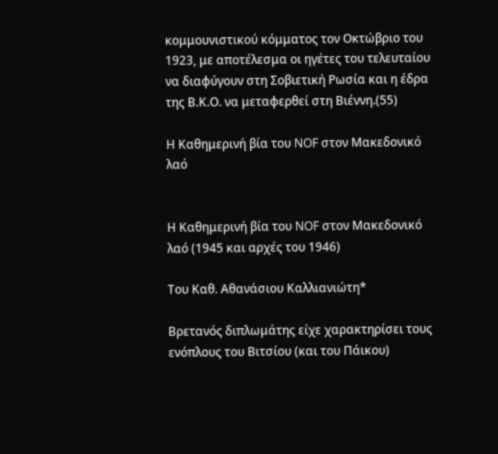κομμουνιστικού κόμματος τον Οκτώβριο του 1923, με αποτέλεσμα οι ηγέτες του τελευταίου να διαφύγουν στη Σοβιετική Ρωσία και η έδρα της Β.Κ.Ο. να μεταφερθεί στη Βιέννη.(55)

Η Καθημερινή βία του NOF στον Μακεδονικό λαό


Η Καθημερινή βία του NOF στον Μακεδονικό λαό (1945 και αρχές του 1946)

Του Καθ. Αθανάσιου Καλλιανιώτη*

Βρετανός διπλωμάτης είχε χαρακτηρίσει τους ενόπλους του Βιτσίου (και του Πάικου)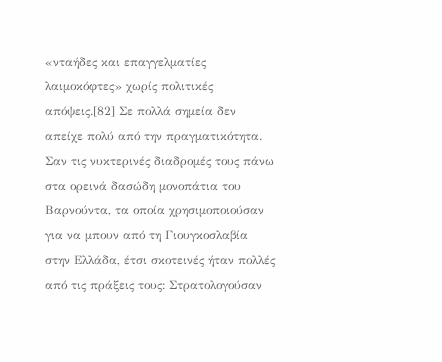«νταήδες και επαγγελματίες λαιμοκόφτες» χωρίς πολιτικές απόψεις.[82] Σε πολλά σημεία δεν απείχε πολύ από την πραγματικότητα. Σαν τις νυκτερινές διαδρομές τους πάνω στα ορεινά δασώδη μονοπάτια του Βαρνούντα, τα οποία χρησιμοποιούσαν για να μπουν από τη Γιουγκοσλαβία στην Ελλάδα, έτσι σκοτεινές ήταν πολλές από τις πράξεις τους: Στρατολογούσαν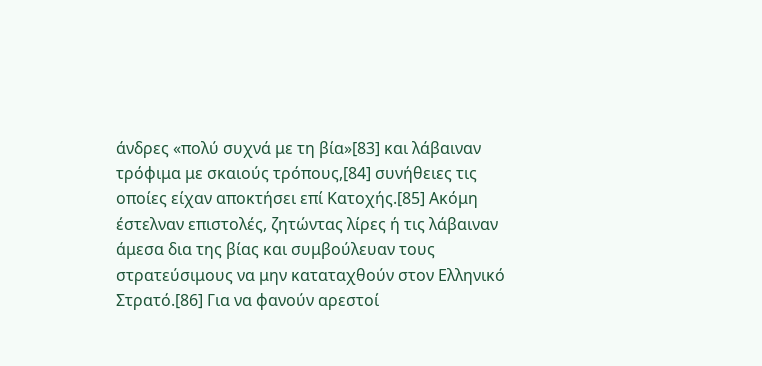άνδρες «πολύ συχνά με τη βία»[83] και λάβαιναν τρόφιμα με σκαιούς τρόπους,[84] συνήθειες τις οποίες είχαν αποκτήσει επί Κατοχής.[85] Ακόμη έστελναν επιστολές, ζητώντας λίρες ή τις λάβαιναν άμεσα δια της βίας και συμβούλευαν τους στρατεύσιμους να μην καταταχθούν στον Ελληνικό Στρατό.[86] Για να φανούν αρεστοί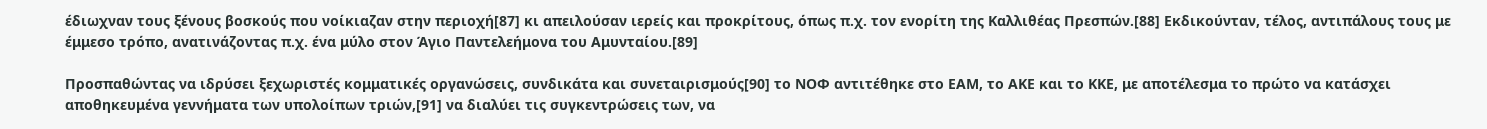έδιωχναν τους ξένους βοσκούς που νοίκιαζαν στην περιοχή[87] κι απειλούσαν ιερείς και προκρίτους, όπως π.χ. τον ενορίτη της Καλλιθέας Πρεσπών.[88] Εκδικούνταν, τέλος, αντιπάλους τους με έμμεσο τρόπο, ανατινάζοντας π.χ. ένα μύλο στον Άγιο Παντελεήμονα του Αμυνταίου.[89]

Προσπαθώντας να ιδρύσει ξεχωριστές κομματικές οργανώσεις, συνδικάτα και συνεταιρισμούς[90] το ΝΟΦ αντιτέθηκε στο ΕΑΜ, το ΑΚΕ και το ΚΚΕ, με αποτέλεσμα το πρώτο να κατάσχει αποθηκευμένα γεννήματα των υπολοίπων τριών,[91] να διαλύει τις συγκεντρώσεις των, να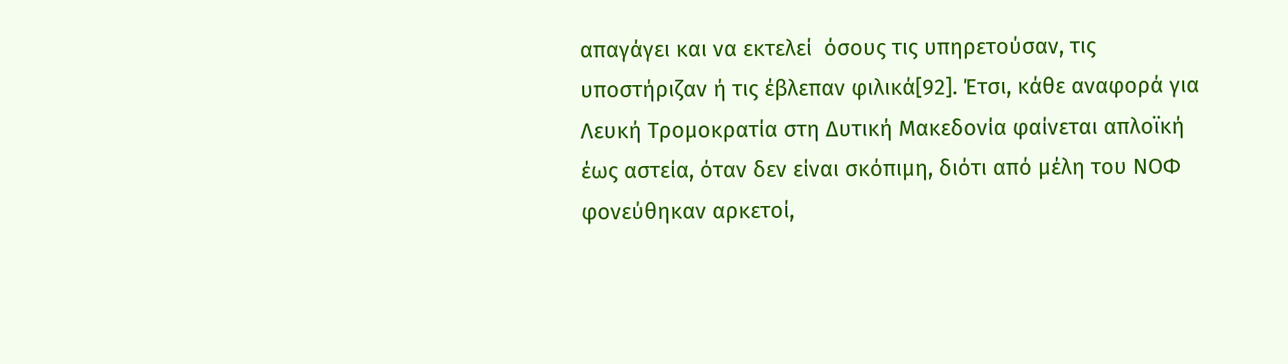απαγάγει και να εκτελεί  όσους τις υπηρετούσαν, τις υποστήριζαν ή τις έβλεπαν φιλικά[92]. Έτσι, κάθε αναφορά για Λευκή Τρομοκρατία στη Δυτική Μακεδονία φαίνεται απλοϊκή έως αστεία, όταν δεν είναι σκόπιμη, διότι από μέλη του ΝΟΦ φονεύθηκαν αρκετοί,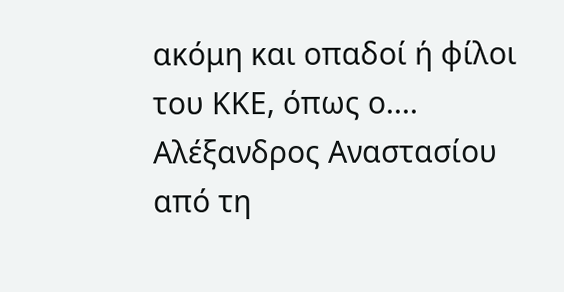ακόμη και οπαδοί ή φίλοι του ΚΚΕ, όπως ο.... Αλέξανδρος Αναστασίου από τη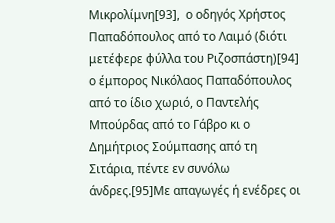Μικρολίμνη[93],  ο οδηγός Χρήστος Παπαδόπουλος από το Λαιμό (διότι μετέφερε φύλλα του Ριζοσπάστη)[94] ο έμπορος Νικόλαος Παπαδόπουλος από το ίδιο χωριό, ο Παντελής Μπούρδας από το Γάβρο κι ο Δημήτριος Σούμπασης από τη Σιτάρια, πέντε εν συνόλω άνδρες.[95]Με απαγωγές ή ενέδρες οι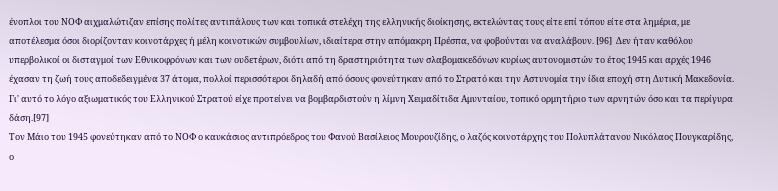ένοπλοι του ΝΟΦ αιχμαλώτιζαν επίσης πολίτες αντιπάλους των και τοπικά στελέχη της ελληνικής διοίκησης, εκτελώντας τους είτε επί τόπου είτε στα λημέρια, με αποτέλεσμα όσοι διορίζονταν κοινοτάρχες ή μέλη κοινοτικών συμβουλίων, ιδιαίτερα στην απόμακρη Πρέσπα, να φοβούνται να αναλάβουν. [96]  Δεν ήταν καθόλου υπερβολικοί οι δισταγμοί των Εθνικοφρόνων και των ουδετέρων, διότι από τη δραστηριότητα των σλαβομακεδόνων κυρίως αυτονομιστών το έτος 1945 και αρχές 1946 έχασαν τη ζωή τους αποδεδειγμένα 37 άτομα, πολλοί περισσότεροι δηλαδή από όσους φονεύτηκαν από το Στρατό και την Αστυνομία την ίδια εποχή στη Δυτική Μακεδονία. Γι' αυτό το λόγο αξιωματικός του Ελληνικού Στρατού είχε προτείνει να βομβαρδιστούν η λίμνη Χειμαδίτιδα Αμυνταίου, τοπικό ορμητήριο των αρνητών όσο και τα περίγυρα δάση.[97]
Τον Μάιο του 1945 φονεύτηκαν από το ΝΟΦ ο καυκάσιος αντιπρόεδρος του Φανού Βασίλειος Μουρουζίδης, ο λαζός κοινοτάρχης του Πολυπλάτανου Νικόλαος Πουγκαρίδης, ο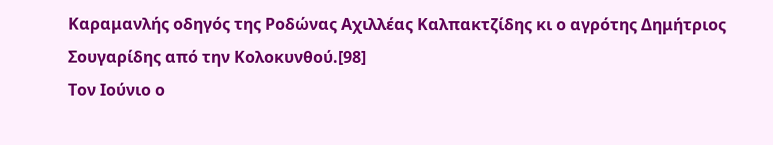Καραμανλής οδηγός της Ροδώνας Αχιλλέας Καλπακτζίδης κι ο αγρότης Δημήτριος Σουγαρίδης από την Κολοκυνθού.[98]
Τον Ιούνιο ο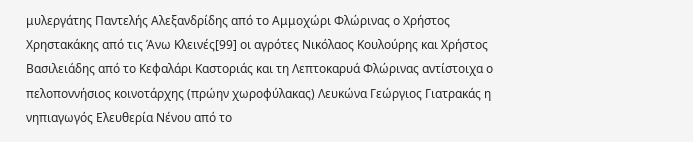μυλεργάτης Παντελής Αλεξανδρίδης από το Αμμοχώρι Φλώρινας ο Χρήστος Χρηστακάκης από τις Άνω Κλεινές[99] οι αγρότες Νικόλαος Κουλούρης και Χρήστος Βασιλειάδης από το Κεφαλάρι Καστοριάς και τη Λεπτοκαρυά Φλώρινας αντίστοιχα ο πελοποννήσιος κοινοτάρχης (πρώην χωροφύλακας) Λευκώνα Γεώργιος Γιατρακάς η νηπιαγωγός Ελευθερία Νένου από το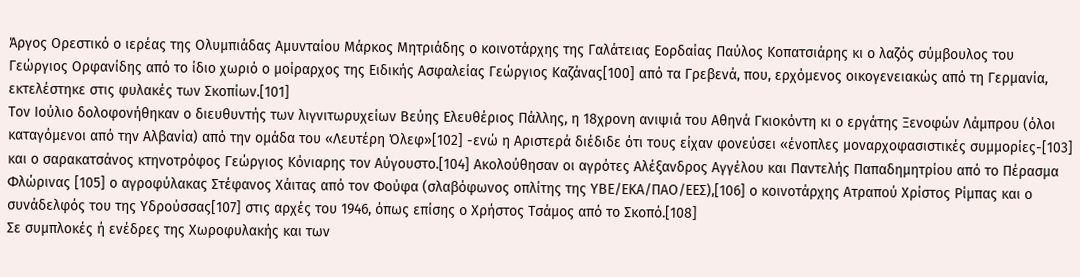Άργος Ορεστικό ο ιερέας της Ολυμπιάδας Αμυνταίου Μάρκος Μητριάδης ο κοινοτάρχης της Γαλάτειας Εορδαίας Παύλος Κοπατσιάρης κι ο λαζός σύμβουλος του Γεώργιος Ορφανίδης από το ίδιο χωριό ο μοίραρχος της Ειδικής Ασφαλείας Γεώργιος Καζάνας[100] από τα Γρεβενά, που, ερχόμενος οικογενειακώς από τη Γερμανία, εκτελέστηκε στις φυλακές των Σκοπίων.[101]
Τον Ιούλιο δολοφονήθηκαν ο διευθυντής των λιγνιτωρυχείων Βεύης Ελευθέριος Πάλλης, η 18χρονη ανιψιά του Αθηνά Γκιοκόντη κι ο εργάτης Ξενοφών Λάμπρου (όλοι καταγόμενοι από την Αλβανία) από την ομάδα του «Λευτέρη Όλεφ»[102] -ενώ η Αριστερά διέδιδε ότι τους είχαν φονεύσει «ένοπλες μοναρχοφασιστικές συμμορίες-[103] και ο σαρακατσάνος κτηνοτρόφος Γεώργιος Κόνιαρης τον Αύγουστο.[104] Ακολούθησαν οι αγρότες Αλέξανδρος Αγγέλου και Παντελής Παπαδημητρίου από το Πέρασμα Φλώρινας [105] ο αγροφύλακας Στέφανος Χάιτας από τον Φούφα (σλαβόφωνος οπλίτης της ΥΒΕ/ΕΚΑ/ΠΑΟ/ΕΕΣ),[106] ο κοινοτάρχης Ατραπού Χρίστος Ρίμπας και ο συνάδελφός του της Υδρούσσας[107] στις αρχές του 1946, όπως επίσης ο Χρήστος Τσάμος από το Σκοπό.[108]
Σε συμπλοκές ή ενέδρες της Χωροφυλακής και των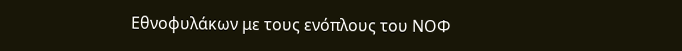Εθνοφυλάκων με τους ενόπλους του ΝΟΦ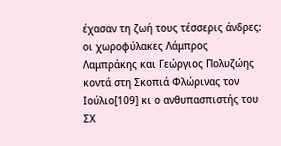έχασαν τη ζωή τους τέσσερις άνδρες: οι χωροφύλακες Λάμπρος Λαμπράκης και Γεώργιος Πολυζώης κοντά στη Σκοπιά Φλώρινας τον Ιούλιο[109] κι ο ανθυπασπιστής του ΣΧ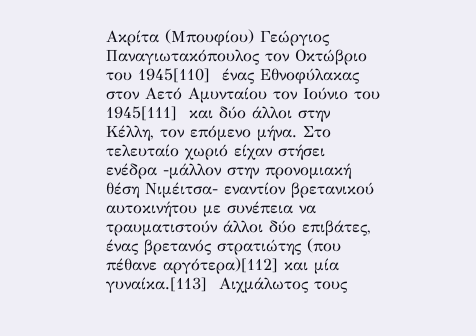Ακρίτα (Μπουφίου) Γεώργιος Παναγιωτακόπουλος τον Οκτώβριο του 1945[110]  ένας Εθνοφύλακας στον Αετό Αμυνταίου τον Ιούνιο του 1945[111]  και δύο άλλοι στην Κέλλη, τον επόμενο μήνα. Στο τελευταίο χωριό είχαν στήσει ενέδρα -μάλλον στην προνομιακή θέση Νιμέιτσα- εναντίον βρετανικού αυτοκινήτου με συνέπεια να τραυματιστούν άλλοι δύο επιβάτες, ένας βρετανός στρατιώτης (που πέθανε αργότερα)[112] και μία γυναίκα.[113]  Αιχμάλωτος τους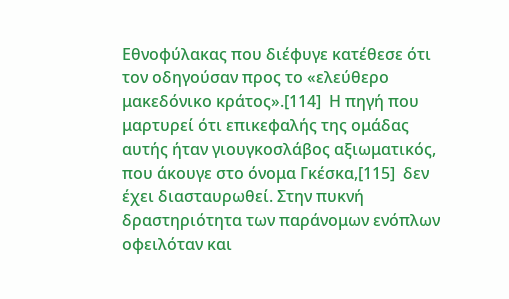Εθνοφύλακας που διέφυγε κατέθεσε ότι τον οδηγούσαν προς το «ελεύθερο μακεδόνικο κράτος».[114]  Η πηγή που μαρτυρεί ότι επικεφαλής της ομάδας αυτής ήταν γιουγκοσλάβος αξιωματικός, που άκουγε στο όνομα Γκέσκα,[115]  δεν έχει διασταυρωθεί. Στην πυκνή δραστηριότητα των παράνομων ενόπλων οφειλόταν και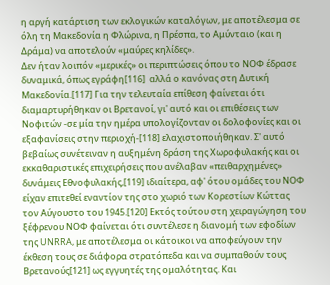η αργή κατάρτιση των εκλογικών καταλόγων, με αποτέλεσμα σε όλη τη Μακεδονία η Φλώρινα, η Πρέσπα, το Αμύνταιο (και η Δράμα) να αποτελούν «μαύρες κηλίδες».
Δεν ήταν λοιπόν «μερικές» οι περιπτώσεις όπου το ΝΟΦ έδρασε δυναμικά, όπως εγράφη[116]  αλλά ο κανόνας στη Δυτική Μακεδονία.[117] Για την τελευταία επίθεση φαίνεται ότι διαμαρτυρήθηκαν οι Βρετανοί, γι' αυτό και οι επιθέσεις των Νοφιτών -σε μία την ημέρα υπολογίζονταν οι δολοφονίες και οι εξαφανίσεις στην περιοχή-[118] ελαχιστοποιήθηκαν. Σ' αυτό βεβαίως συνέτειναν η αυξημένη δράση της Χωροφυλακής και οι εκκαθαριστικές επιχειρήσεις που ανέλαβαν «πειθαρχημένες» δυνάμεις Εθνοφυλακής,[119] ιδιαίτερα, αφ' ότου ομάδες του ΝΟΦ είχαν επιτεθεί εναντίον της στο χωριό των Κορεστίων Κώττας τον Αύγουστο του 1945.[120] Εκτός τούτου στη χειραγώγηση του ξέφρενου ΝΟΦ φαίνεται ότι συντέλεσε η διανομή των εφοδίων της UNRRA, με αποτέλεσμα οι κάτοικοι να αποφεύγουν την έκθεση τους σε διάφορα στρατόπεδα και να συμπαθούν τους Βρετανούς[121] ως εγγυητές της ομαλότητας. Και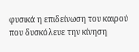φυσικά η επιδείνωση του καιρού που δυσκόλευε την κίνηση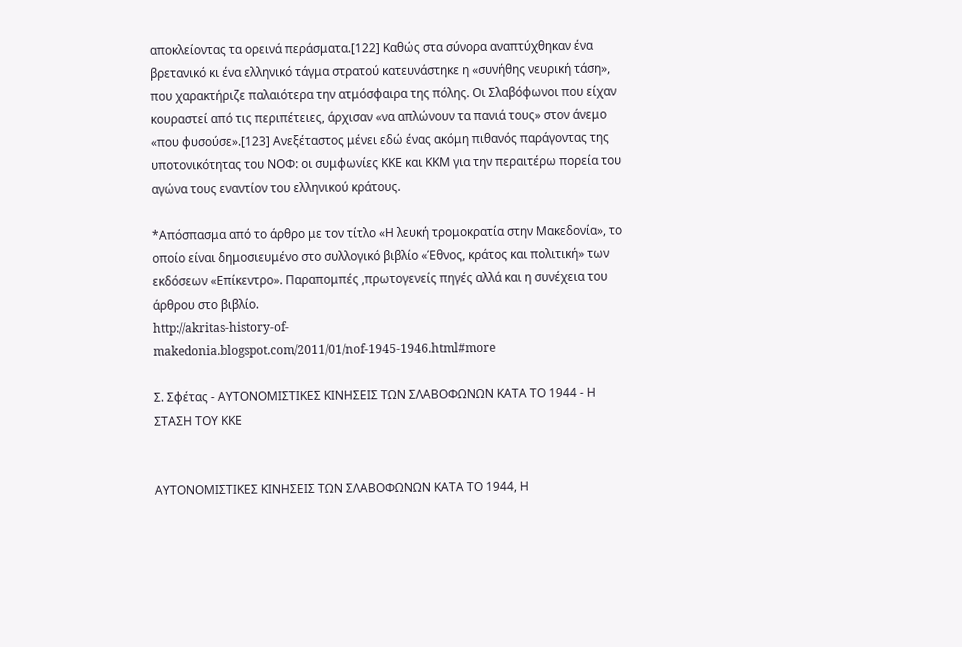αποκλείοντας τα ορεινά περάσματα.[122] Καθώς στα σύνορα αναπτύχθηκαν ένα βρετανικό κι ένα ελληνικό τάγμα στρατού κατευνάστηκε η «συνήθης νευρική τάση», που χαρακτήριζε παλαιότερα την ατμόσφαιρα της πόλης. Οι Σλαβόφωνοι που είχαν κουραστεί από τις περιπέτειες, άρχισαν «να απλώνουν τα πανιά τους» στον άνεμο «που φυσούσε».[123] Ανεξέταστος μένει εδώ ένας ακόμη πιθανός παράγοντας της υποτονικότητας του ΝΟΦ: οι συμφωνίες ΚΚΕ και ΚΚΜ για την περαιτέρω πορεία του αγώνα τους εναντίον του ελληνικού κράτους.

*Απόσπασμα από το άρθρο με τον τίτλο «Η λευκή τρομοκρατία στην Μακεδονία», το οποίο είναι δημοσιευμένο στο συλλογικό βιβλίο «Έθνος, κράτος και πολιτική» των εκδόσεων «Επίκεντρο». Παραπομπές ,πρωτογενείς πηγές αλλά και η συνέχεια του άρθρου στο βιβλίο.
http://akritas-history-of-makedonia.blogspot.com/2011/01/nof-1945-1946.html#more

Σ. Σφέτας - ΑΥΤΟΝΟΜΙΣΤΙΚΕΣ ΚΙΝΗΣΕΙΣ ΤΩΝ ΣΛΑΒΟΦΩΝΩΝ ΚΑΤΑ ΤΟ 1944 - Η ΣΤΑΣΗ ΤΟΥ ΚΚΕ


ΑΥΤΟΝΟΜΙΣΤΙΚΕΣ ΚΙΝΗΣΕΙΣ ΤΩΝ ΣΛΑΒΟΦΩΝΩΝ ΚΑΤΑ ΤΟ 1944, Η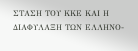ΣΤΑΣΗ ΤΟΥ ΚΚΕ ΚΑΙ Η ΔΙΑΦΥΛΑΞΗ ΤΩΝ ΕΛΛΗΝΟ-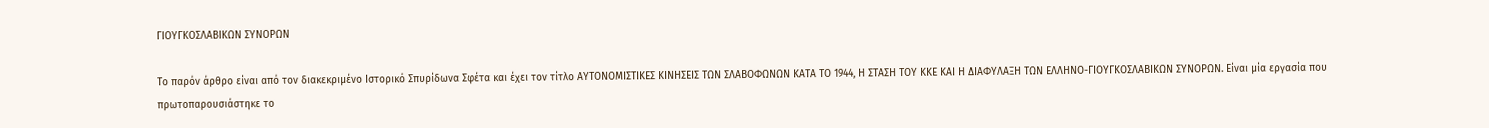ΓΙΟΥΓΚΟΣΛΑΒΙΚΩΝ ΣΥΝΟΡΩΝ

Το παρόν άρθρο είναι από τον διακεκριμένο Ιστορικό Σπυρίδωνα Σφέτα και έχει τον τίτλο ΑΥΤΟΝΟΜΙΣΤΙΚΕΣ ΚΙΝΗΣΕΙΣ ΤΩΝ ΣΛΑΒΟΦΩΝΩΝ ΚΑΤΑ ΤΟ 1944, Η ΣΤΑΣΗ ΤΟΥ ΚΚΕ ΚΑΙ Η ΔΙΑΦΥΛΑΞΗ ΤΩΝ ΕΛΛΗΝΟ-ΓΙΟΥΓΚΟΣΛΑΒΙΚΩΝ ΣΥΝΟΡΩΝ. Είναι μία εργασία που πρωτοπαρουσιάστηκε το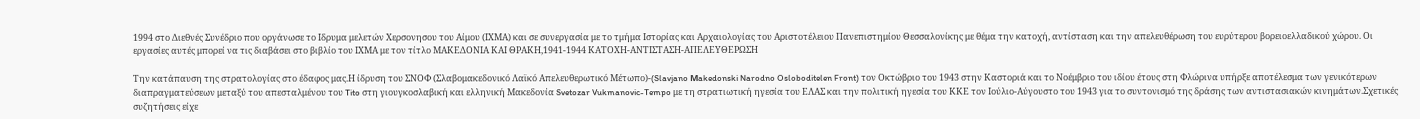1994 στο Διεθνές Συνέδριο που οργάνωσε το Ιδρυμα μελετών Χερσονησου του Αίμου (ΙΧΜΑ) και σε συνεργασία με το τμήμα Ιστορίας και Αρχαιολογίας του Αριστοτέλειου Πανεπιστημίου Θεσσαλονίκης με θέμα την κατοχή, αντίσταση και την απελευθέρωση του ευρύτερου βορειοελλαδικού χώρου. Οι εργασίες αυτές μπορεί να τις διαβάσει στο βιβλίο του ΙΧΜΑ με τον τίτλο ΜΑΚΕΔΟΝΙΑ ΚΑΙ ΘΡΑΚΗ,1941-1944 ΚΑΤΟΧΗ-ΑΝΤΙΣΤΑΣΗ-ΑΠΕΛΕΥΘΕΡΩΣΗ

Την κατάπαυση της στρατολογίας στο έδαφος μας.Η ίδρυση του ΣΝΟΦ (Σλαβομακεδονικό Λαϊκό Απελευθερωτικό Μέτωπο)-(Slavjano Мakedonski Narodno Osloboditelen Front) τον Οκτώβριο του 1943 στην Καστοριά και το Νοέμβριο του ιδίου έτους στη Φλώρινα υπήρξε αποτέλεσμα των γενικότερων διαπραγματεύσεων μεταξύ του απεσταλμένου του Tito στη γιουγκοσλαβική και ελληνική Μακεδονία Svetozar Vukmanovic-Tempo με τη στρατιωτική ηγεσία του ΕΛΑΣ και την πολιτική ηγεσία του ΚΚΕ τον Ιούλιο-Αύγουστο του 1943 για το συντονισμό της δράσης των αντιστασιακών κινημάτων.Σχετικές συζητήσεις είχε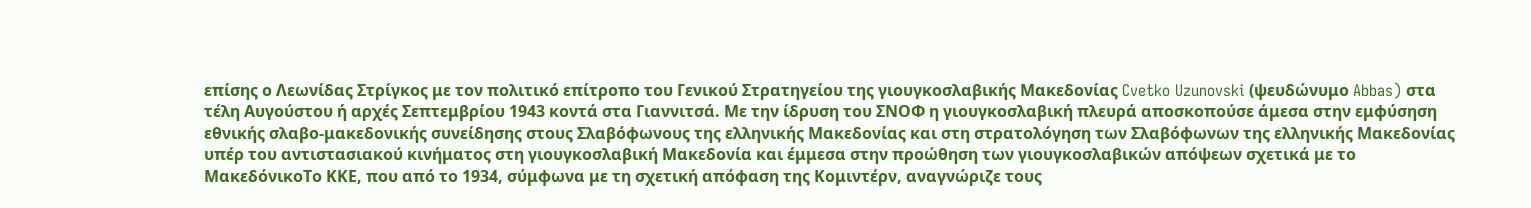επίσης ο Λεωνίδας Στρίγκος με τον πολιτικό επίτροπο του Γενικού Στρατηγείου της γιουγκοσλαβικής Μακεδονίας Cvetko Uzunovski (ψευδώνυμο Abbas) στα τέλη Αυγούστου ή αρχές Σεπτεμβρίου 1943 κοντά στα Γιαννιτσά. Με την ίδρυση του ΣΝΟΦ η γιουγκοσλαβική πλευρά αποσκοπούσε άμεσα στην εμφύσηση εθνικής σλαβο-μακεδονικής συνείδησης στους Σλαβόφωνους της ελληνικής Μακεδονίας και στη στρατολόγηση των Σλαβόφωνων της ελληνικής Μακεδονίας υπέρ του αντιστασιακού κινήματος στη γιουγκοσλαβική Μακεδονία και έμμεσα στην προώθηση των γιουγκοσλαβικών απόψεων σχετικά με το ΜακεδόνικοΤο ΚΚΕ, που από το 1934, σύμφωνα με τη σχετική απόφαση της Κομιντέρν, αναγνώριζε τους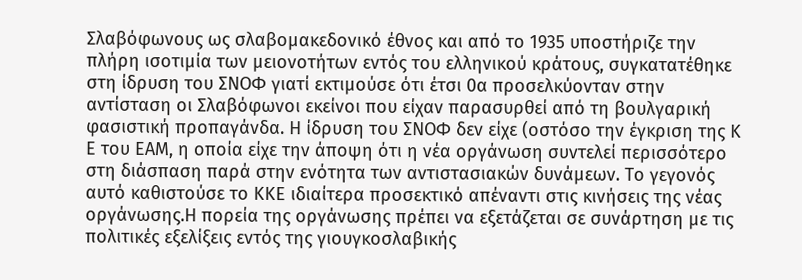Σλαβόφωνους ως σλαβομακεδονικό έθνος και από το 1935 υποστήριζε την πλήρη ισοτιμία των μειονοτήτων εντός του ελληνικού κράτους, συγκατατέθηκε στη ίδρυση του ΣΝΟΦ γιατί εκτιμούσε ότι έτσι 0α προσελκύονταν στην αντίσταση οι Σλαβόφωνοι εκείνοι που είχαν παρασυρθεί από τη βουλγαρική φασιστική προπαγάνδα. Η ίδρυση του ΣΝΟΦ δεν είχε (οστόσο την έγκριση της Κ Ε του ΕΑΜ, η οποία είχε την άποψη ότι η νέα οργάνωση συντελεί περισσότερο στη διάσπαση παρά στην ενότητα των αντιστασιακών δυνάμεων. Το γεγονός αυτό καθιστούσε το ΚΚΕ ιδιαίτερα προσεκτικό απέναντι στις κινήσεις της νέας οργάνωσης.Η πορεία της οργάνωσης πρέπει να εξετάζεται σε συνάρτηση με τις πολιτικές εξελίξεις εντός της γιουγκοσλαβικής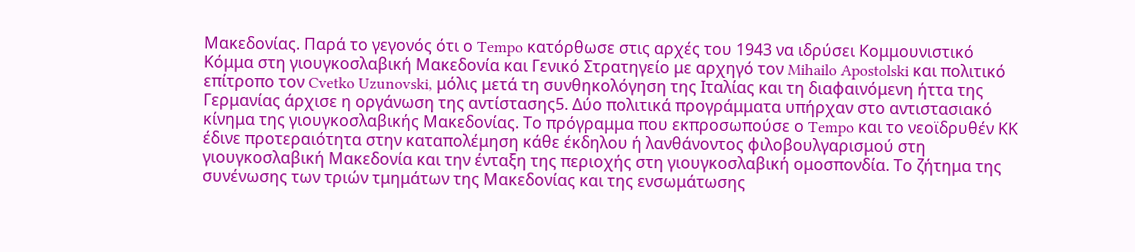Μακεδονίας. Παρά το γεγονός ότι ο Tempo κατόρθωσε στις αρχές του 1943 να ιδρύσει Κομμουνιστικό Κόμμα στη γιουγκοσλαβική Μακεδονία και Γενικό Στρατηγείο με αρχηγό τον Mihailo Apostolski και πολιτικό επίτροπο τον Cvetko Uzunovski, μόλις μετά τη συνθηκολόγηση της Ιταλίας και τη διαφαινόμενη ήττα της Γερμανίας άρχισε η οργάνωση της αντίστασης5. Δύο πολιτικά προγράμματα υπήρχαν στο αντιστασιακό κίνημα της γιουγκοσλαβικής Μακεδονίας. Το πρόγραμμα που εκπροσωπούσε ο Tempo και το νεοϊδρυθέν ΚΚ έδινε προτεραιότητα στην καταπολέμηση κάθε έκδηλου ή λανθάνοντος φιλοβουλγαρισμού στη γιουγκοσλαβική Μακεδονία και την ένταξη της περιοχής στη γιουγκοσλαβική ομοσπονδία. Το ζήτημα της συνένωσης των τριών τμημάτων της Μακεδονίας και της ενσωμάτωσης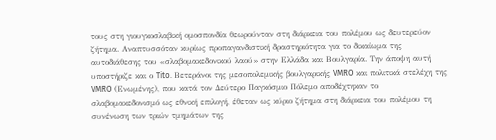τους στη γιουγκοσλαβική ομοσπονδία θεωρούνταν στη διάρκεια του πολέμου ως δευτερεύον ζήτημα. Αναπτυσσόταν κυρίως προπαγανδιστική δραστηριότητα για το δικαίωμα της αυτοδιάθεσης του «σλαβομακεδονικού λαού» στην Ελλάδα και Βουλγαρία. Την άποψη αυτή υποστήριζε και ο Tito. Βετεράνοι της μεσοπολεμικής βουλγαρικής VMRO και πολιτικά στελέχη της VMRO (Ενωμένης), που κατά τον Δεύτερο Παγκόσμιο Πόλεμο αποδέχτηκαν το σλαβομακεδονισμό ως εθνική επιλογή, έθεταν ως κύριο ζήτημα στη διάρκεια του πολέμου τη συνένωση των τριών τμημάτων της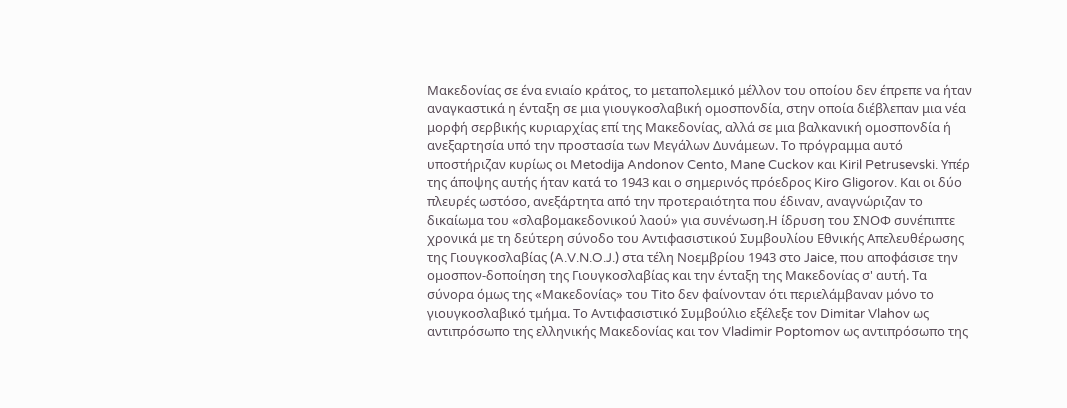Μακεδονίας σε ένα ενιαίο κράτος, το μεταπολεμικό μέλλον του οποίου δεν έπρεπε να ήταν αναγκαστικά η ένταξη σε μια γιουγκοσλαβική ομοσπονδία, στην οποία διέβλεπαν μια νέα μορφή σερβικής κυριαρχίας επί της Μακεδονίας, αλλά σε μια βαλκανική ομοσπονδία ή ανεξαρτησία υπό την προστασία των Μεγάλων Δυνάμεων. Το πρόγραμμα αυτό υποστήριζαν κυρίως οι Metodija Andonov Cento, Mane Cuckov και Kiril Petrusevski. Υπέρ της άποψης αυτής ήταν κατά το 1943 και ο σημερινός πρόεδρος Kiro Gligorov. Και οι δύο πλευρές ωστόσο, ανεξάρτητα από την προτεραιότητα που έδιναν, αναγνώριζαν το δικαίωμα του «σλαβομακεδονικού λαού» για συνένωση.Η ίδρυση του ΣΝΟΦ συνέπιπτε χρονικά με τη δεύτερη σύνοδο του Αντιφασιστικού Συμβουλίου Εθνικής Απελευθέρωσης της Γιουγκοσλαβίας (A.V.N.O.J.) στα τέλη Νοεμβρίου 1943 στο Jaice, που αποφάσισε την ομοσπον-δοποίηση της Γιουγκοσλαβίας και την ένταξη της Μακεδονίας σ' αυτή. Τα σύνορα όμως της «Μακεδονίας» του Tito δεν φαίνονταν ότι περιελάμβαναν μόνο το γιουγκοσλαβικό τμήμα. Το Αντιφασιστικό Συμβούλιο εξέλεξε τον Dimitar Vlahov ως αντιπρόσωπο της ελληνικής Μακεδονίας και τον Vladimir Poptomov ως αντιπρόσωπο της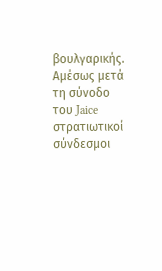βουλγαρικής. Αμέσως μετά τη σύνοδο του Jaice στρατιωτικοί σύνδεσμοι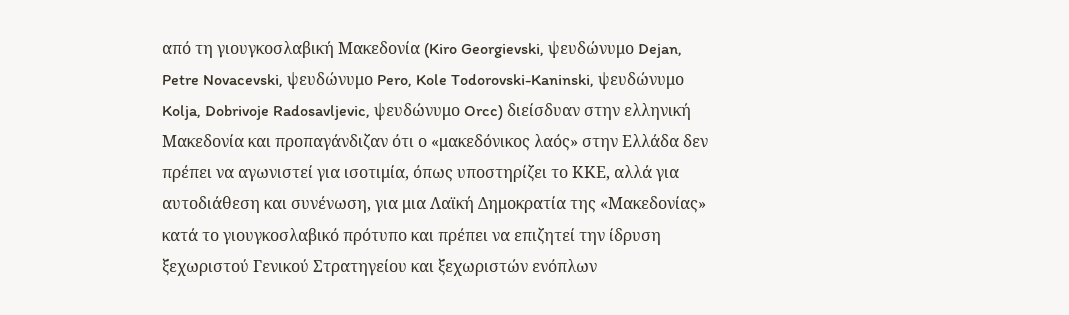από τη γιουγκοσλαβική Μακεδονία (Kiro Georgievski, ψευδώνυμο Dejan, Petre Novacevski, ψευδώνυμο Pero, Kole Todorovski-Kaninski, ψευδώνυμο Kolja, Dobrivoje Radosavljevic, ψευδώνυμο Orcc) διείσδυαν στην ελληνική Μακεδονία και προπαγάνδιζαν ότι ο «μακεδόνικος λαός» στην Ελλάδα δεν πρέπει να αγωνιστεί για ισοτιμία, όπως υποστηρίζει το ΚΚΕ, αλλά για αυτοδιάθεση και συνένωση, για μια Λαϊκή Δημοκρατία της «Μακεδονίας» κατά το γιουγκοσλαβικό πρότυπο και πρέπει να επιζητεί την ίδρυση ξεχωριστού Γενικού Στρατηγείου και ξεχωριστών ενόπλων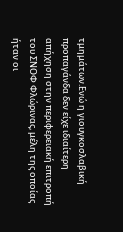τμημάτων.Ενώ η γιουγκοσλαβική προπαγάνδα δεν είχε ιδιαίτερη απήχηση στην περιφερειακή επιτροπή του ΣΝΟΦ Φλώρινας, μέλη της οποίας ήταν οι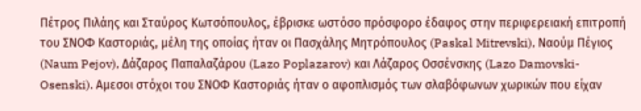Πέτρος Πιλάης και Σταύρος Κωτσόπουλος, έβρισκε ωστόσο πρόσφορο έδαφος στην περιφερειακή επιτροπή του ΣΝΟΦ Καστοριάς, μέλη της οποίας ήταν οι Πασχάλης Μητρόπουλος (Paskal Mitrevski), Ναούμ Πέγιος (Naum Pejov), Δάζαρος Παπαλαζάρου (Lazo Poplazarov) και Λάζαρος Οσσένσκης (Lazo Damovski-Osenski). Αμεσοι στόχοι του ΣΝΟΦ Καστοριάς ήταν ο αφοπλισμός των σλαβόφωνων χωρικών που είχαν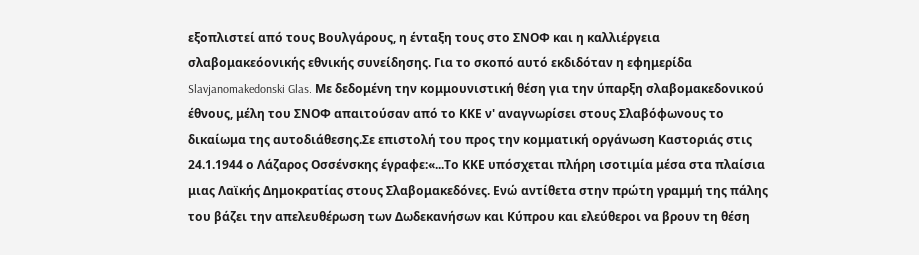εξοπλιστεί από τους Βουλγάρους, η ένταξη τους στο ΣΝΟΦ και η καλλιέργεια σλαβομακεόονικής εθνικής συνείδησης. Για το σκοπό αυτό εκδιδόταν η εφημερίδα Slavjanomakedonski Glas. Με δεδομένη την κομμουνιστική θέση για την ύπαρξη σλαβομακεδονικού έθνους, μέλη του ΣΝΟΦ απαιτούσαν από το ΚΚΕ ν' αναγνωρίσει στους Σλαβόφωνους το δικαίωμα της αυτοδιάθεσης.Σε επιστολή του προς την κομματική οργάνωση Καστοριάς στις 24.1.1944 ο Λάζαρος Οσσένσκης έγραφε:«...Το ΚΚΕ υπόσχεται πλήρη ισοτιμία μέσα στα πλαίσια μιας Λαϊκής Δημοκρατίας στους Σλαβομακεδόνες. Ενώ αντίθετα στην πρώτη γραμμή της πάλης του βάζει την απελευθέρωση των Δωδεκανήσων και Κύπρου και ελεύθεροι να βρουν τη θέση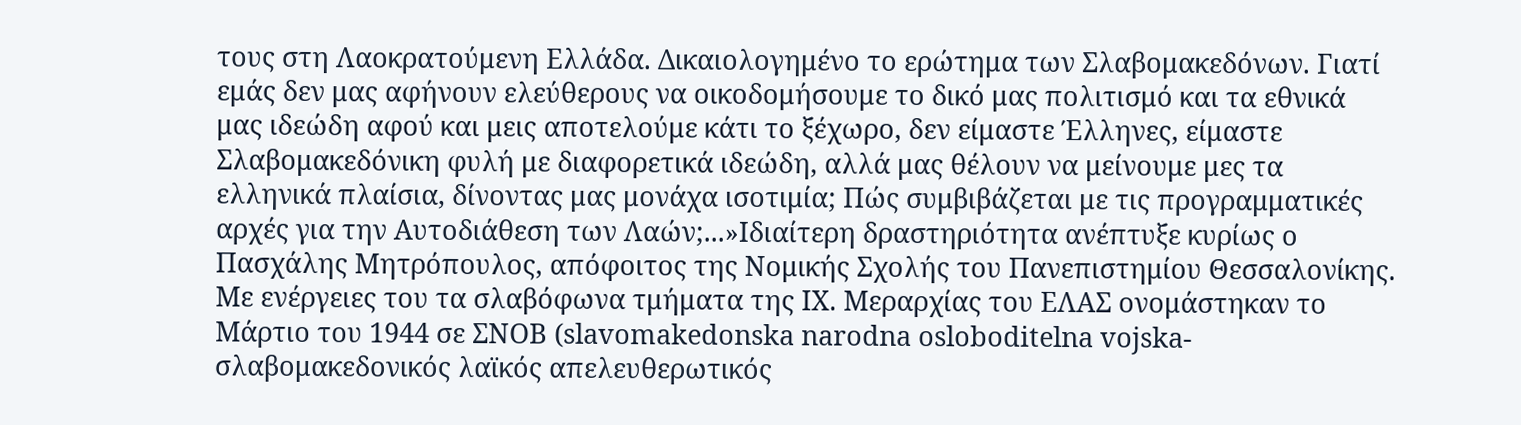τους στη Λαοκρατούμενη Ελλάδα. Δικαιολογημένο το ερώτημα των Σλαβομακεδόνων. Γιατί εμάς δεν μας αφήνουν ελεύθερους να οικοδομήσουμε το δικό μας πολιτισμό και τα εθνικά μας ιδεώδη αφού και μεις αποτελούμε κάτι το ξέχωρο, δεν είμαστε Έλληνες, είμαστε Σλαβομακεδόνικη φυλή με διαφορετικά ιδεώδη, αλλά μας θέλουν να μείνουμε μες τα ελληνικά πλαίσια, δίνοντας μας μονάχα ισοτιμία; Πώς συμβιβάζεται με τις προγραμματικές αρχές για την Αυτοδιάθεση των Λαών;...»Ιδιαίτερη δραστηριότητα ανέπτυξε κυρίως ο Πασχάλης Μητρόπουλος, απόφοιτος της Νομικής Σχολής του Πανεπιστημίου Θεσσαλονίκης. Με ενέργειες του τα σλαβόφωνα τμήματα της IX. Μεραρχίας του ΕΛΑΣ ονομάστηκαν το Μάρτιο του 1944 σε ΣΝΟΒ (slavomakedonska narodna osloboditelna vojska-σλαβομακεδονικός λαϊκός απελευθερωτικός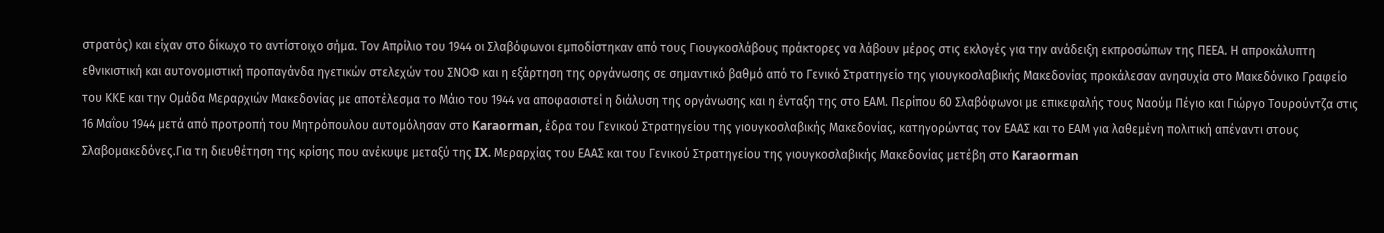στρατός) και είχαν στο δίκωχο το αντίστοιχο σήμα. Τον Απρίλιο του 1944 οι Σλαβόφωνοι εμποδίστηκαν από τους Γιουγκοσλάβους πράκτορες να λάβουν μέρος στις εκλογές για την ανάδειξη εκπροσώπων της ΠΕΕΑ. Η απροκάλυπτη εθνικιστική και αυτονομιστική προπαγάνδα ηγετικών στελεχών του ΣΝΟΦ και η εξάρτηση της οργάνωσης σε σημαντικό βαθμό από το Γενικό Στρατηγείο της γιουγκοσλαβικής Μακεδονίας προκάλεσαν ανησυχία στο Μακεδόνικο Γραφείο του ΚΚΕ και την Ομάδα Μεραρχιών Μακεδονίας με αποτέλεσμα το Μάιο του 1944 να αποφασιστεί η διάλυση της οργάνωσης και η ένταξη της στο ΕΑΜ. Περίπου 60 Σλαβόφωνοι με επικεφαλής τους Ναούμ Πέγιο και Γιώργο Τουρούντζα στις 16 Μαΐου 1944 μετά από προτροπή του Μητρόπουλου αυτομόλησαν στο Karaorman, έδρα του Γενικού Στρατηγείου της γιουγκοσλαβικής Μακεδονίας, κατηγορώντας τον ΕΑΑΣ και το ΕΑΜ για λαθεμένη πολιτική απέναντι στους Σλαβομακεδόνες.Για τη διευθέτηση της κρίσης που ανέκυψε μεταξύ της IX. Μεραρχίας του ΕΑΑΣ και του Γενικού Στρατηγείου της γιουγκοσλαβικής Μακεδονίας μετέβη στο Karaorman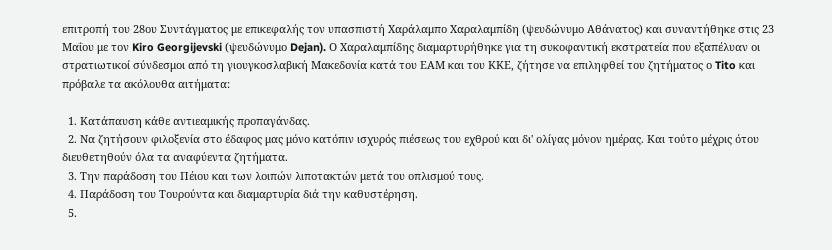επιτροπή του 28ου Συντάγματος με επικεφαλής τον υπασπιστή Χαράλαμπο Χαραλαμπίδη (ψευδώνυμο Αθάνατος) και συναντήθηκε στις 23 Μαΐου με τον Kiro Georgijevski (ψευδώνυμο Dejan). Ο Χαραλαμπίδης διαμαρτυρήθηκε για τη συκοφαντική εκστρατεία που εξαπέλυαν οι στρατιωτικοί σύνδεσμοι από τη γιουγκοσλαβική Μακεδονία κατά του ΕΑΜ και του ΚΚΕ, ζήτησε να επιληφθεί του ζητήματος ο Tito και πρόβαλε τα ακόλουθα αιτήματα:

  1. Κατάπαυση κάθε αντιεαμικής προπαγάνδας.
  2. Να ζητήσουν φιλοξενία στο έδαφος μας μόνο κατόπιν ισχυρός πιέσεως του εχθρού και δι' ολίγας μόνον ημέρας. Και τούτο μέχρις ότου διευθετηθούν όλα τα αναφύεντα ζητήματα.
  3. Την παράδοση του Πέιου και των λοιπών λιποτακτών μετά του οπλισμού τους.
  4. Παράδοση του Τουρούντα και διαμαρτυρία διά την καθυστέρηση.
  5.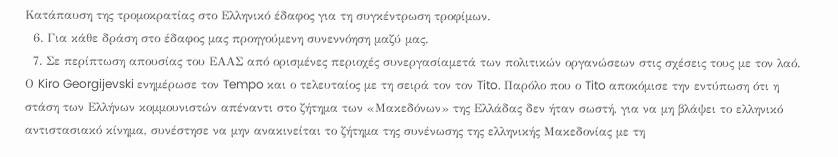Κατάπαυση της τρομοκρατίας στο Ελληνικό έδαφος για τη συγκέντρωση τροφίμων.
  6. Για κάθε δράση στο έδαφος μας προηγούμενη συνεννόηση μαζύ μας.
  7. Σε περίπτωση απουσίας του ΕΑΑΣ από ορισμένες περιοχές συνεργασίαμετά των πολιτικών οργανώσεων στις σχέσεις τους με τον λαό.
Ο Kiro Georgijevski ενημέρωσε τον Tempo και ο τελευταίος με τη σειρά τον τον Tito. Παρόλο που ο Tito αποκόμισε την εντύπωση ότι η στάση των Ελλήνων κομμουνιστών απέναντι στο ζήτημα των «Μακεδόνων» της Ελλάδας δεν ήταν σωστή, για να μη βλάψει το ελληνικό αντιστασιακό κίνημα, συνέστησε να μην ανακινείται το ζήτημα της συνένωσης της ελληνικής Μακεδονίας με τη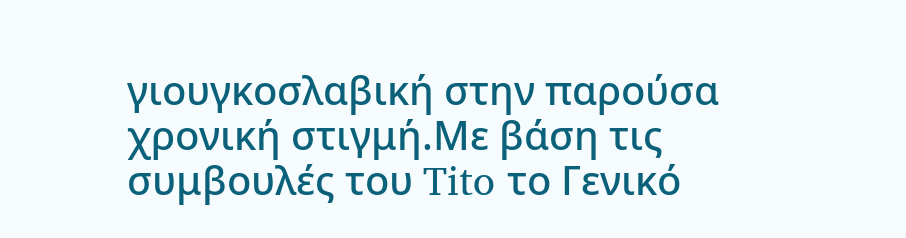γιουγκοσλαβική στην παρούσα χρονική στιγμή.Με βάση τις συμβουλές του Tito το Γενικό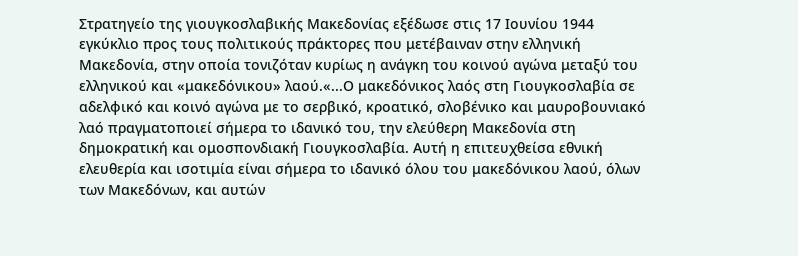Στρατηγείο της γιουγκοσλαβικής Μακεδονίας εξέδωσε στις 17 Ιουνίου 1944 εγκύκλιο προς τους πολιτικούς πράκτορες που μετέβαιναν στην ελληνική Μακεδονία, στην οποία τονιζόταν κυρίως η ανάγκη του κοινού αγώνα μεταξύ του ελληνικού και «μακεδόνικου» λαού.«...Ο μακεδόνικος λαός στη Γιουγκοσλαβία σε αδελφικό και κοινό αγώνα με το σερβικό, κροατικό, σλοβένικο και μαυροβουνιακό λαό πραγματοποιεί σήμερα το ιδανικό του, την ελεύθερη Μακεδονία στη δημοκρατική και ομοσπονδιακή Γιουγκοσλαβία. Αυτή η επιτευχθείσα εθνική ελευθερία και ισοτιμία είναι σήμερα το ιδανικό όλου του μακεδόνικου λαού, όλων των Μακεδόνων, και αυτών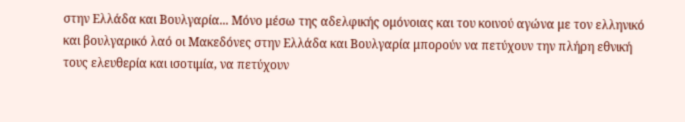στην Ελλάδα και Βουλγαρία... Μόνο μέσω της αδελφικής ομόνοιας και του κοινού αγώνα με τον ελληνικό και βουλγαρικό λαό οι Μακεδόνες στην Ελλάδα και Βουλγαρία μπορούν να πετύχουν την πλήρη εθνική τους ελευθερία και ισοτιμία, να πετύχουν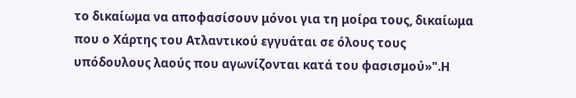το δικαίωμα να αποφασίσουν μόνοι για τη μοίρα τους, δικαίωμα που ο Χάρτης του Ατλαντικού εγγυάται σε όλους τους υπόδουλους λαούς που αγωνίζονται κατά του φασισμού»".Η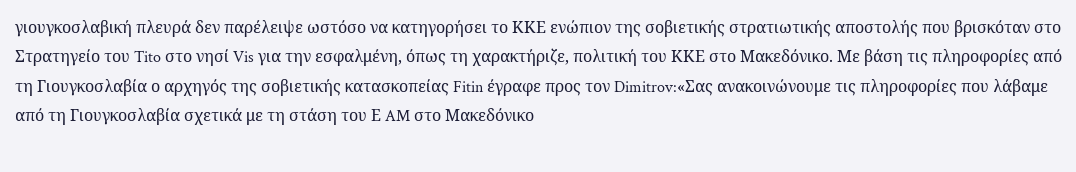γιουγκοσλαβική πλευρά δεν παρέλειψε ωστόσο να κατηγορήσει το ΚΚΕ ενώπιον της σοβιετικής στρατιωτικής αποστολής που βρισκόταν στο Στρατηγείο του Tito στο νησί Vis για την εσφαλμένη, όπως τη χαρακτήριζε, πολιτική του ΚΚΕ στο Μακεδόνικο. Με βάση τις πληροφορίες από τη Γιουγκοσλαβία ο αρχηγός της σοβιετικής κατασκοπείας Fitin έγραφε προς τον Dimitrov:«Σας ανακοινώνουμε τις πληροφορίες που λάβαμε από τη Γιουγκοσλαβία σχετικά με τη στάση του Ε AM στο Μακεδόνικο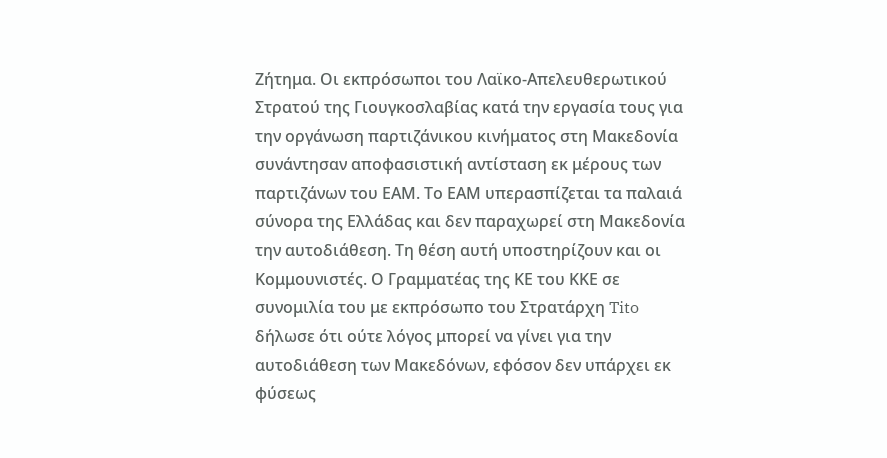Ζήτημα. Οι εκπρόσωποι του Λαϊκο-Απελευθερωτικού Στρατού της Γιουγκοσλαβίας κατά την εργασία τους για την οργάνωση παρτιζάνικου κινήματος στη Μακεδονία συνάντησαν αποφασιστική αντίσταση εκ μέρους των παρτιζάνων του ΕΑΜ. Το ΕΑΜ υπερασπίζεται τα παλαιά σύνορα της Ελλάδας και δεν παραχωρεί στη Μακεδονία την αυτοδιάθεση. Τη θέση αυτή υποστηρίζουν και οι Κομμουνιστές. Ο Γραμματέας της ΚΕ του ΚΚΕ σε συνομιλία του με εκπρόσωπο του Στρατάρχη Tito δήλωσε ότι ούτε λόγος μπορεί να γίνει για την αυτοδιάθεση των Μακεδόνων, εφόσον δεν υπάρχει εκ φύσεως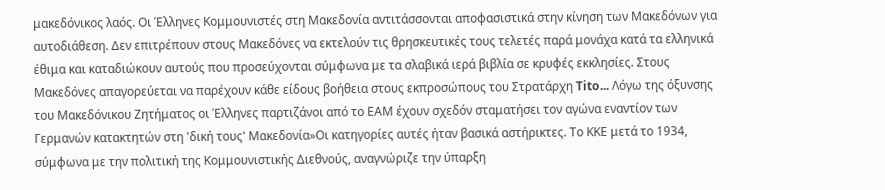μακεδόνικος λαός. Οι Έλληνες Κομμουνιστές στη Μακεδονία αντιτάσσονται αποφασιστικά στην κίνηση των Μακεδόνων για αυτοδιάθεση. Δεν επιτρέπουν στους Μακεδόνες να εκτελούν τις θρησκευτικές τους τελετές παρά μονάχα κατά τα ελληνικά έθιμα και καταδιώκουν αυτούς που προσεύχονται σύμφωνα με τα σλαβικά ιερά βιβλία σε κρυφές εκκλησίες. Στους Μακεδόνες απαγορεύεται να παρέχουν κάθε είδους βοήθεια στους εκπροσώπους του Στρατάρχη Tito... Λόγω της όξυνσης του Μακεδόνικου Ζητήματος οι Έλληνες παρτιζάνοι από το ΕΑΜ έχουν σχεδόν σταματήσει τον αγώνα εναντίον των Γερμανών κατακτητών στη 'δική τους' Μακεδονία»Οι κατηγορίες αυτές ήταν βασικά αστήρικτες. Το ΚΚΕ μετά το 1934, σύμφωνα με την πολιτική της Κομμουνιστικής Διεθνούς, αναγνώριζε την ύπαρξη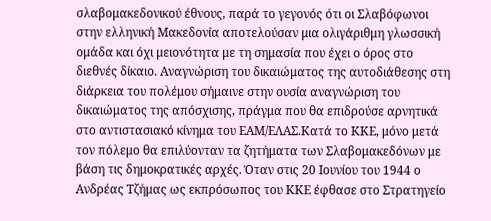σλαβομακεδονικού έθνους, παρά το γεγονός ότι οι Σλαβόφωνοι στην ελληνική Μακεδονία αποτελούσαν μια ολιγάριθμη γλωσσική ομάδα και όχι μειονότητα με τη σημασία που έχει ο όρος στο διεθνές δίκαιο. Αναγνώριση του δικαιώματος της αυτοδιάθεσης στη διάρκεια του πολέμου σήμαινε στην ουσία αναγνώριση του δικαιώματος της απόσχισης, πράγμα που θα επιδρούσε αρνητικά στο αντιστασιακό κίνημα του ΕΑΜ/ΕΛΑΣ.Κατά το ΚΚΕ, μόνο μετά τον πόλεμο θα επιλύονταν τα ζητήματα των Σλαβομακεδόνων με βάση τις δημοκρατικές αρχές. Όταν στις 20 Ιουνίου του 1944 ο Ανδρέας Τζήμας ως εκπρόσωπος του ΚΚΕ έφθασε στο Στρατηγείο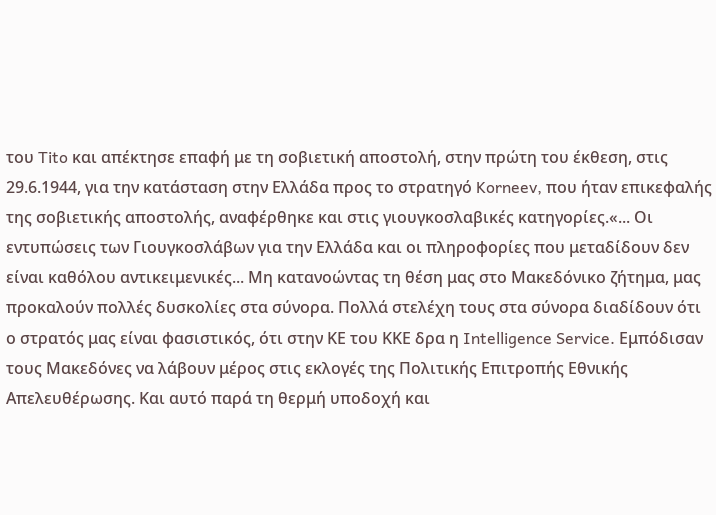του Tito και απέκτησε επαφή με τη σοβιετική αποστολή, στην πρώτη του έκθεση, στις 29.6.1944, για την κατάσταση στην Ελλάδα προς το στρατηγό Korneev, που ήταν επικεφαλής της σοβιετικής αποστολής, αναφέρθηκε και στις γιουγκοσλαβικές κατηγορίες.«... Οι εντυπώσεις των Γιουγκοσλάβων για την Ελλάδα και οι πληροφορίες που μεταδίδουν δεν είναι καθόλου αντικειμενικές... Μη κατανοώντας τη θέση μας στο Μακεδόνικο ζήτημα, μας προκαλούν πολλές δυσκολίες στα σύνορα. Πολλά στελέχη τους στα σύνορα διαδίδουν ότι ο στρατός μας είναι φασιστικός, ότι στην ΚΕ του ΚΚΕ δρα η Intelligence Service. Εμπόδισαν τους Μακεδόνες να λάβουν μέρος στις εκλογές της Πολιτικής Επιτροπής Εθνικής Απελευθέρωσης. Και αυτό παρά τη θερμή υποδοχή και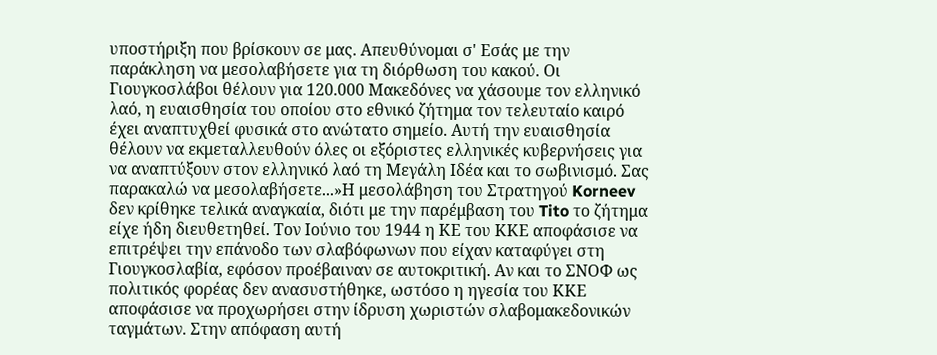υποστήριξη που βρίσκουν σε μας. Απευθύνομαι σ' Εσάς με την παράκληση να μεσολαβήσετε για τη διόρθωση του κακού. Οι Γιουγκοσλάβοι θέλουν για 120.000 Μακεδόνες να χάσουμε τον ελληνικό λαό, η ευαισθησία του οποίου στο εθνικό ζήτημα τον τελευταίο καιρό έχει αναπτυχθεί φυσικά στο ανώτατο σημείο. Αυτή την ευαισθησία θέλουν να εκμεταλλευθούν όλες οι εξόριστες ελληνικές κυβερνήσεις για να αναπτύξουν στον ελληνικό λαό τη Μεγάλη Ιδέα και το σωβινισμό. Σας παρακαλώ να μεσολαβήσετε...»Η μεσολάβηση του Στρατηγού Korneev δεν κρίθηκε τελικά αναγκαία, διότι με την παρέμβαση του Tito το ζήτημα είχε ήδη διευθετηθεί. Τον Ιούνιο του 1944 η ΚΕ του ΚΚΕ αποφάσισε να επιτρέψει την επάνοδο των σλαβόφωνων που είχαν καταφύγει στη Γιουγκοσλαβία, εφόσον προέβαιναν σε αυτοκριτική. Αν και το ΣΝΟΦ ως πολιτικός φορέας δεν ανασυστήθηκε, ωστόσο η ηγεσία του ΚΚΕ αποφάσισε να προχωρήσει στην ίδρυση χωριστών σλαβομακεδονικών ταγμάτων. Στην απόφαση αυτή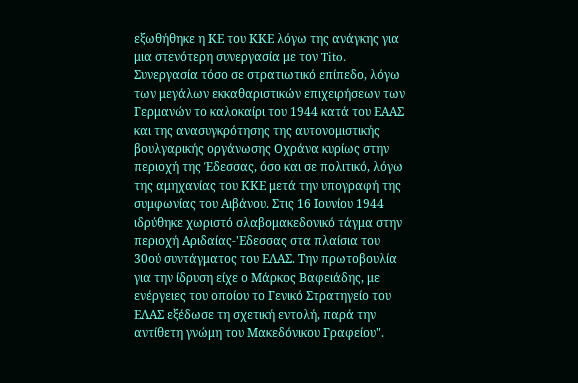εξωθήθηκε η ΚΕ του ΚΚΕ λόγω της ανάγκης για μια στενότερη συνεργασία με τον Tito. Συνεργασία τόσο σε στρατιωτικό επίπεδο, λόγω των μεγάλων εκκαθαριστικών επιχειρήσεων των Γερμανών το καλοκαίρι του 1944 κατά του ΕΑΑΣ και της ανασυγκρότησης της αυτονομιστικής βουλγαρικής οργάνωσης Οχράνα κυρίως στην περιοχή της Έδεσσας, όσο και σε πολιτικό, λόγω της αμηχανίας του ΚΚΕ μετά την υπογραφή της συμφωνίας του Αιβάνου. Στις 16 Ιουνίου 1944 ιδρύθηκε χωριστό σλαβομακεδονικό τάγμα στην περιοχή Αριδαίας-'Εδεσσας στα πλαίσια του 30ού συντάγματος του ΕΛΑΣ. Την πρωτοβουλία για την ίδρυση είχε ο Μάρκος Βαφειάδης, με ενέργειες του οποίου το Γενικό Στρατηγείο του ΕΛΑΣ εξέδωσε τη σχετική εντολή, παρά την αντίθετη γνώμη του Μακεδόνικου Γραφείου".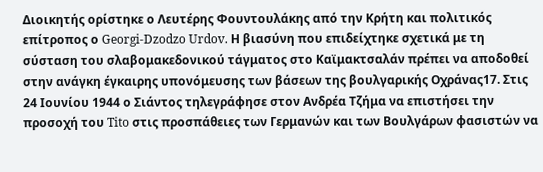Διοικητής ορίστηκε ο Λευτέρης Φουντουλάκης από την Κρήτη και πολιτικός επίτροπος ο Georgi-Dzodzo Urdov. Η βιασύνη που επιδείχτηκε σχετικά με τη σύσταση του σλαβομακεδονικού τάγματος στο Καϊμακτσαλάν πρέπει να αποδοθεί στην ανάγκη έγκαιρης υπονόμευσης των βάσεων της βουλγαρικής Οχράνας17. Στις 24 Ιουνίου 1944 ο Σιάντος τηλεγράφησε στον Ανδρέα Τζήμα να επιστήσει την προσοχή του Tito στις προσπάθειες των Γερμανών και των Βουλγάρων φασιστών να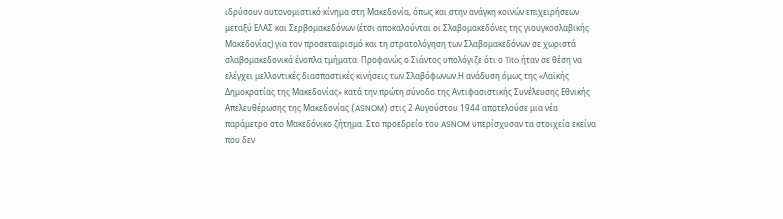ιδρύσουν αυτονομιστικό κίνημα στη Μακεδονία, όπως και στην ανάγκη κοινών επιχειρήσεων μεταξύ ΕΛΑΣ και Σερβομακεδόνων (έτσι αποκαλούνται οι Σλαβομακεδόνες της γιουγκοσλαβικής Μακεδονίας) για τον προσεταιρισμό και τη στρατολόγηση των Σλαβομακεδόνων σε χωριστά σλαβομακεδονικά ένοπλα τμήματα. Προφανώς ο Σιάντος υπολόγιζε ότι ο Tito ήταν σε θέση να ελέγχει μελλοντικές διασπαστικές κινήσεις των Σλαβόφωνων.Η ανάδυση όμως της «Λαϊκής Δημοκρατίας της Μακεδονίας» κατά την πρώτη σύνοδο της Αντιφασιστικής Συνέλευσης Εθνικής Απελευθέρωσης της Μακεδονίας (ASNOM) στις 2 Αυγούστου 1944 αποτελούσε μια νέα παράμετρο στο Μακεδόνικο ζήτημα. Στο προεδρείο του ASNOM υπερίσχυσαν τα στοιχεία εκείνα που δεν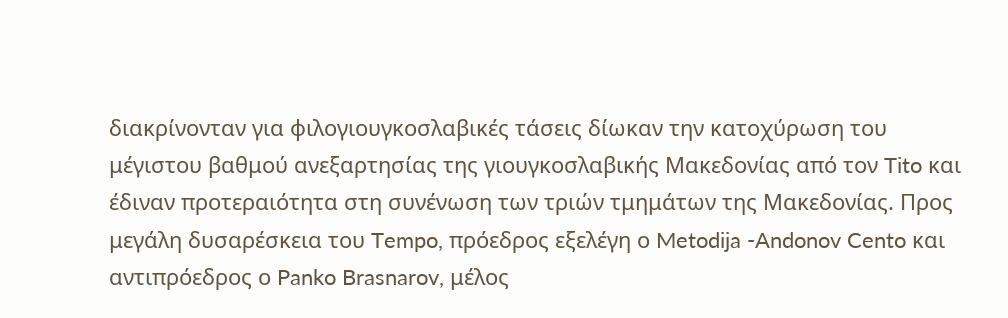διακρίνονταν για φιλογιουγκοσλαβικές τάσεις δίωκαν την κατοχύρωση του μέγιστου βαθμού ανεξαρτησίας της γιουγκοσλαβικής Μακεδονίας από τον Tito και έδιναν προτεραιότητα στη συνένωση των τριών τμημάτων της Μακεδονίας. Προς μεγάλη δυσαρέσκεια του Tempo, πρόεδρος εξελέγη ο Metodija -Andonov Cento και αντιπρόεδρος ο Panko Brasnarov, μέλος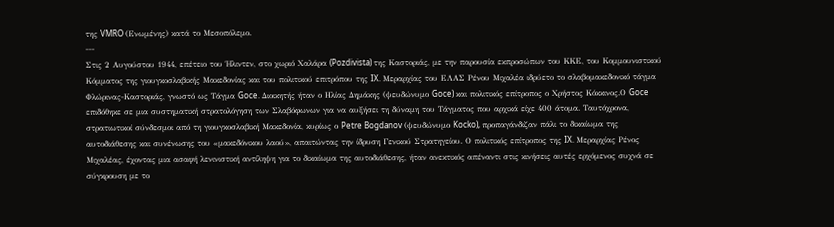της VMRO (Ενωμένης) κατά το Μεσοπόλεμο.
---
Στις 2 Αυγούστου 1944, επέτειο του Ήλιντεν, στο χωριό Χαλάρα (Pozdivista) της Καστοριάς, με την παρουσία εκπροσώπων του ΚΚΕ, του Κομμουνιστικού Κόμματος της γιουγκοσλαβικής Μακεδονίας και του πολιτικού επιτρόπου της IX. Μεραρχίας του ΕΛΑΣ Ρένου Μιχαλέα ιδρύετο το σλαβομακεδονικό τάγμα Φλώρινας-Καστοριάς, γνωστό ως Τάγμα Goce. Διοικητής ήταν ο Ηλίας Δημάκης (ψευδώνυμο Goce) και πολιτικός επίτροπος ο Χρήστος Κόκκινος.Ο Goce επιδόθηκε σε μια συστηματική στρατολόγηση των Σλαβόφωνων για να αυξήσει τη δύναμη του Τάγματος που αρχικά είχε 400 άτομα. Ταυτόχρονα, στρατιωτικοί σύνδεσμοι από τη γιουγκοσλαβική Μακεδονία, κυρίως ο Petre Bogdanov (ψευδώνυμο Kocko), προπαγάνδιζαν πάλι το δικαίωμα της αυτοδιάθεσης και συνένωσης του «μακεδόνικου λαού», απαιτώντας την ίδρυση Γενικού Στρατηγείου. Ο πολιτικός επίτροπος της IX. Μεραρχίας Ρένος Μιχαλέας, έχοντας μια ασαφή λενινιστική αντίληψη για το δικαίωμα της αυτοδιάθεσης, ήταν ανεκτικός απέναντι στις κινήσεις αυτές ερχόμενος συχνά σε σύγκρουση με το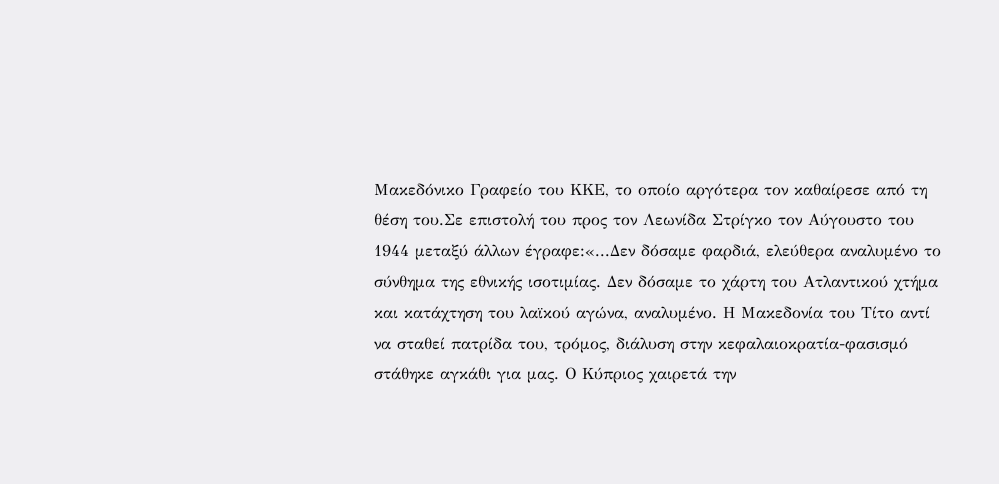Μακεδόνικο Γραφείο του ΚΚΕ, το οποίο αργότερα τον καθαίρεσε από τη θέση του.Σε επιστολή του προς τον Λεωνίδα Στρίγκο τον Αύγουστο του 1944 μεταξύ άλλων έγραφε:«...Δεν δόσαμε φαρδιά, ελεύθερα αναλυμένο το σύνθημα της εθνικής ισοτιμίας. Δεν δόσαμε το χάρτη του Ατλαντικού χτήμα και κατάχτηση του λαϊκού αγώνα, αναλυμένο. Η Μακεδονία του Τίτο αντί να σταθεί πατρίδα του, τρόμος, διάλυση στην κεφαλαιοκρατία-φασισμό στάθηκε αγκάθι για μας. Ο Κύπριος χαιρετά την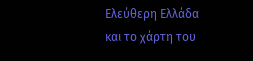Ελεύθερη Ελλάδα και το χάρτη του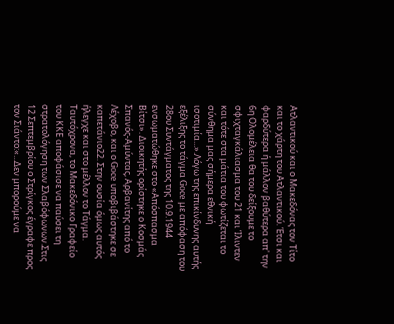Ατλαντικού και ο Μακεδόνας τον Τίτο και το χάρτη του Ατλαντικού. Έτσι και φαρδύτερα ή μάλλον βαθύτερα απ' την 6η Ολομέλεια θα του δείξουμε το σφιχταγκάλιασμα του 21 και Ίλιντεν και τότε στα μάτια του φωτίζεται το σύνθημα μας σήμερα εθνική ισοτιμία...».Λόγω της επικίνδυνης αυτής εξέλιξης το τάγμα Goce με απόφαση του 28ου Συντάγματος της 10.9.1944 ενσωματώθηκε στο «Απόσπασμα Βίτσι». Διοικητής ορίστηκε ο Κοσμάς Σπανός-Αμύντας, Αρβανίτης από το Λέχοβο, και ο Goce υποβιβάστηκε σε καπετάνιο22. Στην ουσία όμως αυτός ήλεγχε και στο μέλλον το Τάγμα. Ταυτόχρονα, το Μακεδόνικο Γραφείο του ΚΚΕ αποφάσισε να παύσει τη στρατολόγηση των Σλαβόφωνων.Στις 12 Σεπτεμβρίου ο Στρίγκος έγραφε προς τον Σιάντο:«...Δεν μπορούμε να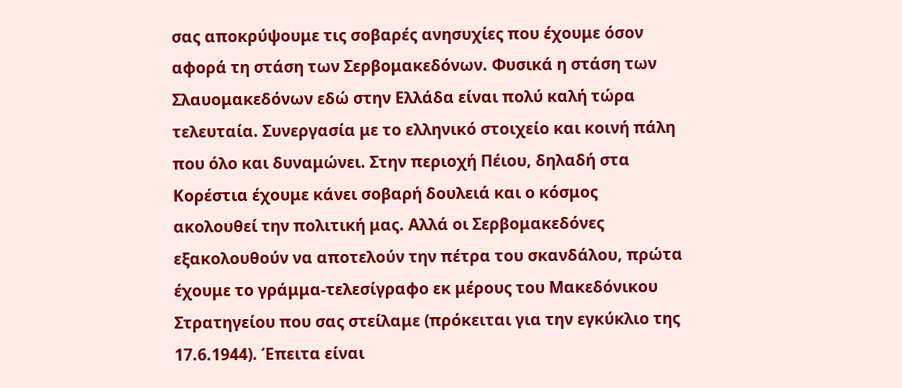σας αποκρύψουμε τις σοβαρές ανησυχίες που έχουμε όσον αφορά τη στάση των Σερβομακεδόνων. Φυσικά η στάση των Σλαυομακεδόνων εδώ στην Ελλάδα είναι πολύ καλή τώρα τελευταία. Συνεργασία με το ελληνικό στοιχείο και κοινή πάλη που όλο και δυναμώνει. Στην περιοχή Πέιου, δηλαδή στα Κορέστια έχουμε κάνει σοβαρή δουλειά και ο κόσμος ακολουθεί την πολιτική μας. Αλλά οι Σερβομακεδόνες εξακολουθούν να αποτελούν την πέτρα του σκανδάλου, πρώτα έχουμε το γράμμα-τελεσίγραφο εκ μέρους του Μακεδόνικου Στρατηγείου που σας στείλαμε (πρόκειται για την εγκύκλιο της 17.6.1944). Έπειτα είναι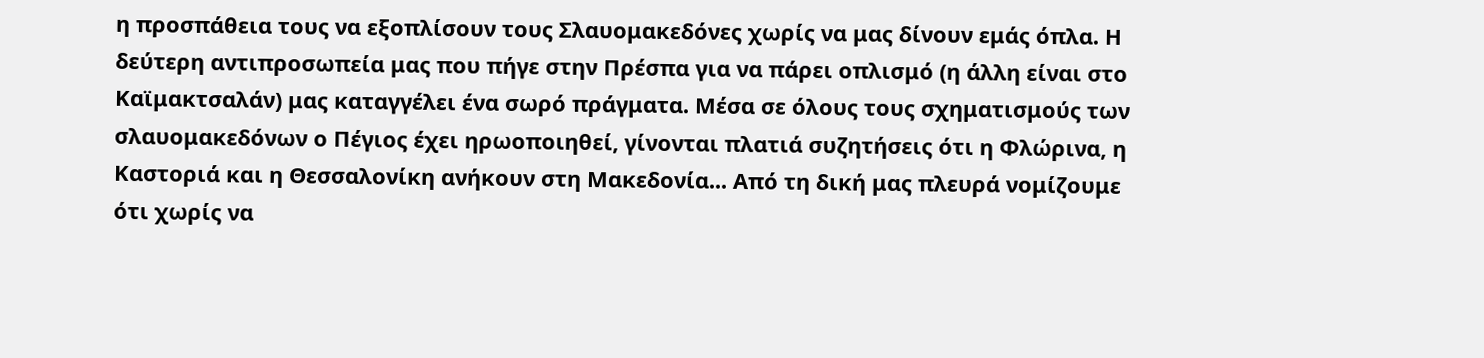η προσπάθεια τους να εξοπλίσουν τους Σλαυομακεδόνες χωρίς να μας δίνουν εμάς όπλα. Η δεύτερη αντιπροσωπεία μας που πήγε στην Πρέσπα για να πάρει οπλισμό (η άλλη είναι στο Καϊμακτσαλάν) μας καταγγέλει ένα σωρό πράγματα. Μέσα σε όλους τους σχηματισμούς των σλαυομακεδόνων ο Πέγιος έχει ηρωοποιηθεί, γίνονται πλατιά συζητήσεις ότι η Φλώρινα, η Καστοριά και η Θεσσαλονίκη ανήκουν στη Μακεδονία... Από τη δική μας πλευρά νομίζουμε ότι χωρίς να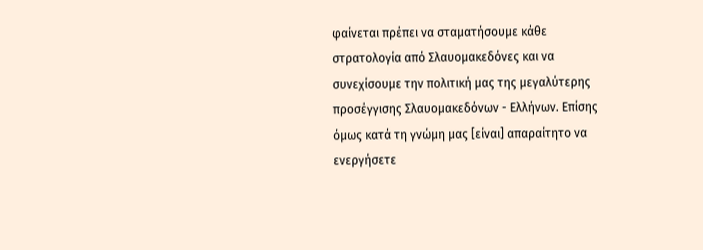φαίνεται πρέπει να σταματήσουμε κάθε στρατολογία από Σλαυομακεδόνες και να συνεχίσουμε την πολιτική μας της μεγαλύτερης προσέγγισης Σλαυομακεδόνων - Ελλήνων. Επίσης όμως κατά τη γνώμη μας [είναι] απαραίτητο να ενεργήσετε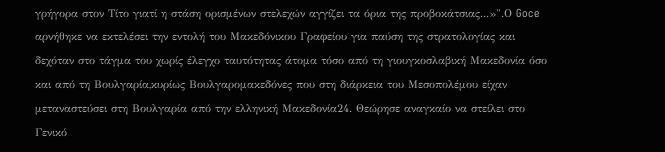γρήγορα στον Τίτο γιατί η στάση ορισμένων στελεχών αγγίζει τα όρια της προβοκάτσιας...»".Ο Goce αρνήθηκε να εκτελέσει την εντολή του Μακεδόνικου Γραφείου για παύση της στρατολογίας και δεχόταν στο τάγμα του χωρίς έλεγχο ταυτότητας άτομα τόσο από τη γιουγκοσλαβική Μακεδονία όσο και από τη Βουλγαρία,κυρίως Βουλγαρομακεδόνες που στη διάρκεια του Μεσοπολέμου είχαν μεταναστεύσει στη Βουλγαρία από την ελληνική Μακεδονία24. Θεώρησε αναγκαίο να στείλει στο Γενικό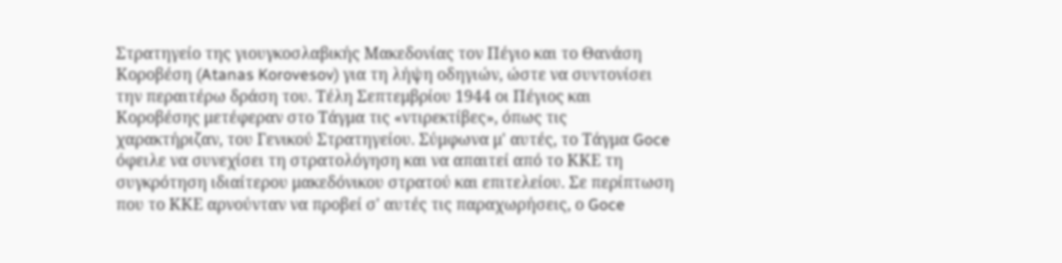Στρατηγείο της γιουγκοσλαβικής Μακεδονίας τον Πέγιο και το Θανάση Κοροβέση (Atanas Korovesov) για τη λήψη οδηγιών, ώστε να συντονίσει την περαιτέρω δράση του. Τέλη Σεπτεμβρίου 1944 οι Πέγιος και Κοροβέσης μετέφεραν στο Τάγμα τις «ντιρεκτίβες», όπως τις χαρακτήριζαν, του Γενικού Στρατηγείου. Σύμφωνα μ' αυτές, το Τάγμα Goce όφειλε να συνεχίσει τη στρατολόγηση και να απαιτεί από το ΚΚΕ τη συγκρότηση ιδιαίτερου μακεδόνικου στρατού και επιτελείου. Σε περίπτωση που το ΚΚΕ αρνούνταν να προβεί σ' αυτές τις παραχωρήσεις, ο Goce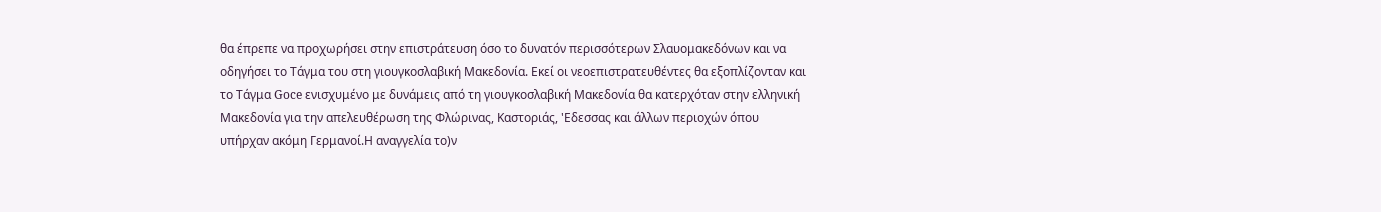θα έπρεπε να προχωρήσει στην επιστράτευση όσο το δυνατόν περισσότερων Σλαυομακεδόνων και να οδηγήσει το Τάγμα του στη γιουγκοσλαβική Μακεδονία. Εκεί οι νεοεπιστρατευθέντες θα εξοπλίζονταν και το Τάγμα Goce ενισχυμένο με δυνάμεις από τη γιουγκοσλαβική Μακεδονία θα κατερχόταν στην ελληνική Μακεδονία για την απελευθέρωση της Φλώρινας, Καστοριάς, 'Εδεσσας και άλλων περιοχών όπου υπήρχαν ακόμη Γερμανοί.Η αναγγελία το)ν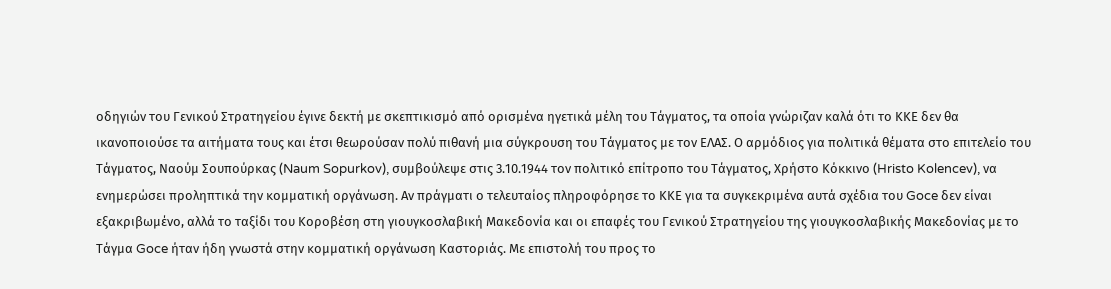οδηγιών του Γενικού Στρατηγείου έγινε δεκτή με σκεπτικισμό από ορισμένα ηγετικά μέλη του Τάγματος, τα οποία γνώριζαν καλά ότι το ΚΚΕ δεν θα ικανοποιούσε τα αιτήματα τους και έτσι θεωρούσαν πολύ πιθανή μια σύγκρουση του Τάγματος με τον ΕΛΑΣ. Ο αρμόδιος για πολιτικά θέματα στο επιτελείο του Τάγματος, Ναούμ Σουπούρκας (Naum Sopurkov), συμβούλεψε στις 3.10.1944 τον πολιτικό επίτροπο του Τάγματος, Χρήστο Κόκκινο (Hristo Kolencev), να ενημερώσει προληπτικά την κομματική οργάνωση. Αν πράγματι ο τελευταίος πληροφόρησε το ΚΚΕ για τα συγκεκριμένα αυτά σχέδια του Goce δεν είναι εξακριβωμένο, αλλά το ταξίδι του Κοροβέση στη γιουγκοσλαβική Μακεδονία και οι επαφές του Γενικού Στρατηγείου της γιουγκοσλαβικής Μακεδονίας με το Τάγμα Goce ήταν ήδη γνωστά στην κομματική οργάνωση Καστοριάς. Με επιστολή του προς το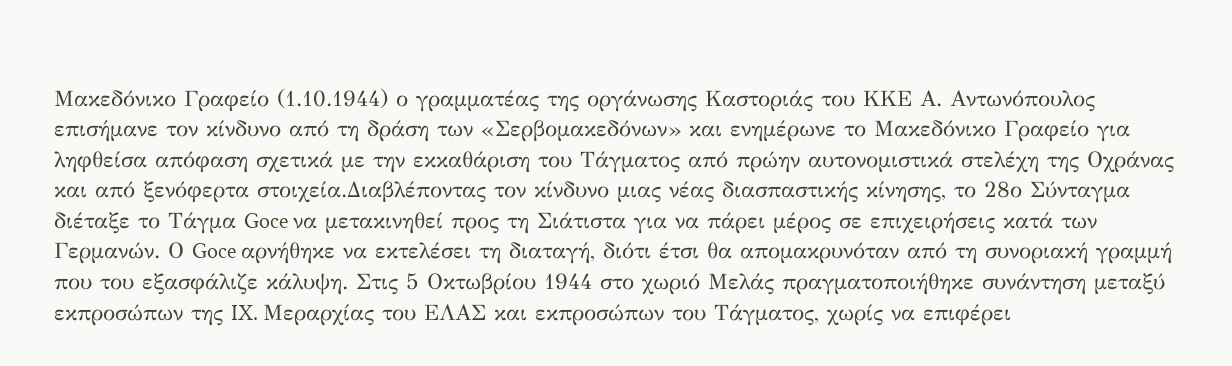Μακεδόνικο Γραφείο (1.10.1944) ο γραμματέας της οργάνωσης Καστοριάς του ΚΚΕ Α. Αντωνόπουλος επισήμανε τον κίνδυνο από τη δράση των «Σερβομακεδόνων» και ενημέρωνε το Μακεδόνικο Γραφείο για ληφθείσα απόφαση σχετικά με την εκκαθάριση του Τάγματος από πρώην αυτονομιστικά στελέχη της Οχράνας και από ξενόφερτα στοιχεία.Διαβλέποντας τον κίνδυνο μιας νέας διασπαστικής κίνησης, το 28ο Σύνταγμα διέταξε το Τάγμα Goce να μετακινηθεί προς τη Σιάτιστα για να πάρει μέρος σε επιχειρήσεις κατά των Γερμανών. Ο Goce αρνήθηκε να εκτελέσει τη διαταγή, διότι έτσι θα απομακρυνόταν από τη συνοριακή γραμμή που του εξασφάλιζε κάλυψη. Στις 5 Οκτωβρίου 1944 στο χωριό Μελάς πραγματοποιήθηκε συνάντηση μεταξύ εκπροσώπων της IX. Μεραρχίας του ΕΛΑΣ και εκπροσώπων του Τάγματος, χωρίς να επιφέρει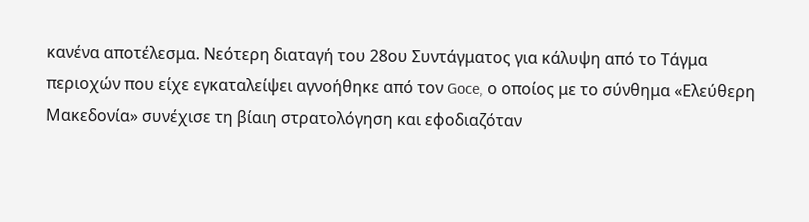κανένα αποτέλεσμα. Νεότερη διαταγή του 28ου Συντάγματος για κάλυψη από το Τάγμα περιοχών που είχε εγκαταλείψει αγνοήθηκε από τον Goce, ο οποίος με το σύνθημα «Ελεύθερη Μακεδονία» συνέχισε τη βίαιη στρατολόγηση και εφοδιαζόταν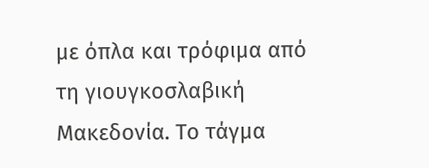με όπλα και τρόφιμα από τη γιουγκοσλαβική Μακεδονία. Το τάγμα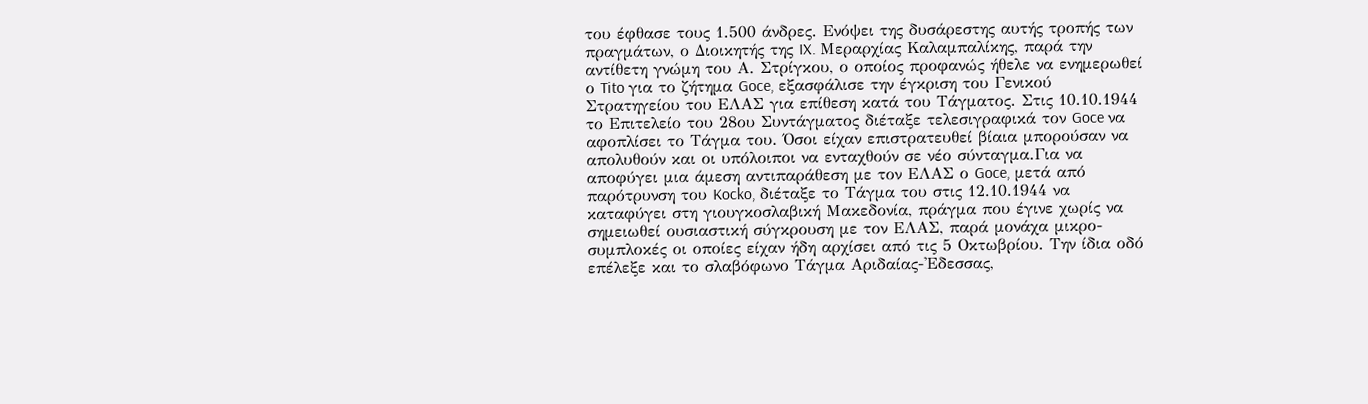του έφθασε τους 1.500 άνδρες. Ενόψει της δυσάρεστης αυτής τροπής των πραγμάτων, ο Διοικητής της IX. Μεραρχίας Καλαμπαλίκης, παρά την αντίθετη γνώμη του Α. Στρίγκου, ο οποίος προφανώς ήθελε να ενημερωθεί ο Tito για το ζήτημα Goce, εξασφάλισε την έγκριση του Γενικού Στρατηγείου του ΕΛΑΣ για επίθεση κατά του Τάγματος. Στις 10.10.1944 το Επιτελείο του 28ου Συντάγματος διέταξε τελεσιγραφικά τον Goce να αφοπλίσει το Τάγμα του. Όσοι είχαν επιστρατευθεί βίαια μπορούσαν να απολυθούν και οι υπόλοιποι να ενταχθούν σε νέο σύνταγμα.Για να αποφύγει μια άμεση αντιπαράθεση με τον ΕΛΑΣ ο Goce, μετά από παρότρυνση του Kocko, διέταξε το Τάγμα του στις 12.10.1944 να καταφύγει στη γιουγκοσλαβική Μακεδονία, πράγμα που έγινε χωρίς να σημειωθεί ουσιαστική σύγκρουση με τον ΕΛΑΣ, παρά μονάχα μικρο-συμπλοκές οι οποίες είχαν ήδη αρχίσει από τις 5 Οκτωβρίου. Την ίδια οδό επέλεξε και το σλαβόφωνο Τάγμα Αριδαίας-'Εδεσσας,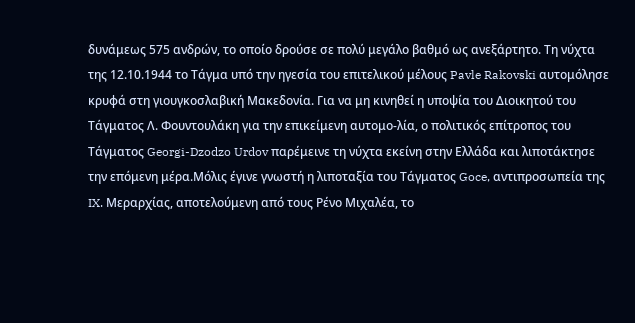δυνάμεως 575 ανδρών, το οποίο δρούσε σε πολύ μεγάλο βαθμό ως ανεξάρτητο. Τη νύχτα της 12.10.1944 το Τάγμα υπό την ηγεσία του επιτελικού μέλους Pavle Rakovski αυτομόλησε κρυφά στη γιουγκοσλαβική Μακεδονία. Για να μη κινηθεί η υποψία του Διοικητού του Τάγματος Λ. Φουντουλάκη για την επικείμενη αυτομο-λία, ο πολιτικός επίτροπος του Τάγματος Georgi-Dzodzo Urdov παρέμεινε τη νύχτα εκείνη στην Ελλάδα και λιποτάκτησε την επόμενη μέρα.Μόλις έγινε γνωστή η λιποταξία του Τάγματος Goce, αντιπροσωπεία της IX. Μεραρχίας, αποτελούμενη από τους Ρένο Μιχαλέα, το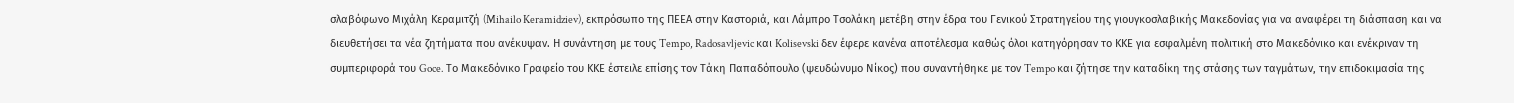σλαβόφωνο Μιχάλη Κεραμιτζή (Mihailo Keramidziev), εκπρόσωπο της ΠΕΕΑ στην Καστοριά, και Λάμπρο Τσολάκη μετέβη στην έδρα του Γενικού Στρατηγείου της γιουγκοσλαβικής Μακεδονίας για να αναφέρει τη διάσπαση και να διευθετήσει τα νέα ζητήματα που ανέκυψαν. Η συνάντηση με τους Tempo, Radosavljevic και Kolisevski δεν έφερε κανένα αποτέλεσμα καθώς όλοι κατηγόρησαν το ΚΚΕ για εσφαλμένη πολιτική στο Μακεδόνικο και ενέκριναν τη συμπεριφορά του Goce. Το Μακεδόνικο Γραφείο του ΚΚΕ έστειλε επίσης τον Τάκη Παπαδόπουλο (ψευδώνυμο Νίκος) που συναντήθηκε με τον Tempo και ζήτησε την καταδίκη της στάσης των ταγμάτων, την επιδοκιμασία της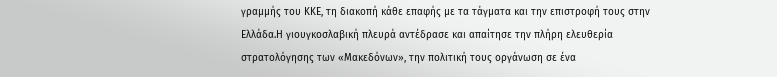γραμμής του ΚΚΕ, τη διακοπή κάθε επαφής με τα τάγματα και την επιστροφή τους στην Ελλάδα.Η γιουγκοσλαβική πλευρά αντέδρασε και απαίτησε την πλήρη ελευθερία στρατολόγησης των «Μακεδόνων», την πολιτική τους οργάνωση σε ένα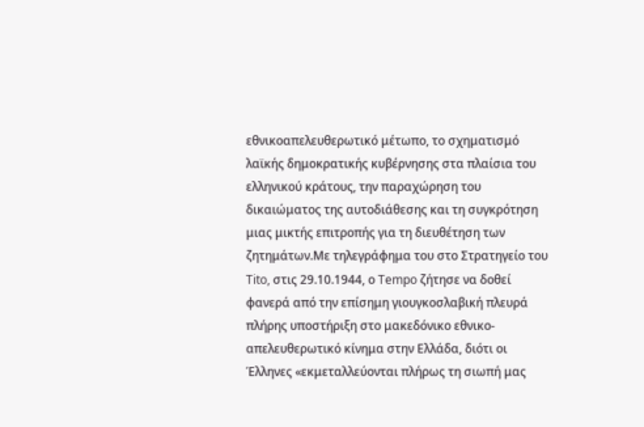εθνικοαπελευθερωτικό μέτωπο, το σχηματισμό λαϊκής δημοκρατικής κυβέρνησης στα πλαίσια του ελληνικού κράτους, την παραχώρηση του δικαιώματος της αυτοδιάθεσης και τη συγκρότηση μιας μικτής επιτροπής για τη διευθέτηση των ζητημάτων.Με τηλεγράφημα του στο Στρατηγείο του Tito, στις 29.10.1944, ο Tempo ζήτησε να δοθεί φανερά από την επίσημη γιουγκοσλαβική πλευρά πλήρης υποστήριξη στο μακεδόνικο εθνικο-απελευθερωτικό κίνημα στην Ελλάδα, διότι οι Έλληνες «εκμεταλλεύονται πλήρως τη σιωπή μας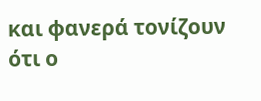και φανερά τονίζουν ότι ο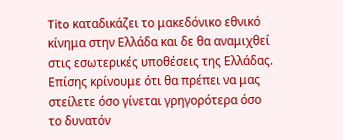Tito καταδικάζει το μακεδόνικο εθνικό κίνημα στην Ελλάδα και δε θα αναμιχθεί στις εσωτερικές υποθέσεις της Ελλάδας. Επίσης κρίνουμε ότι θα πρέπει να μας στείλετε όσο γίνεται γρηγορότερα όσο το δυνατόν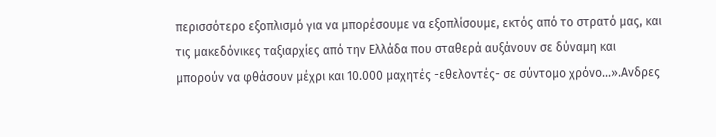περισσότερο εξοπλισμό για να μπορέσουμε να εξοπλίσουμε, εκτός από το στρατό μας, και τις μακεδόνικες ταξιαρχίες από την Ελλάδα που σταθερά αυξάνουν σε δύναμη και μπορούν να φθάσουν μέχρι και 10.000 μαχητές -εθελοντές- σε σύντομο χρόνο...».Ανδρες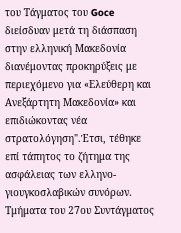του Τάγματος του Goce διείσδυαν μετά τη διάσπαση στην ελληνική Μακεδονία διανέμοντας προκηρύξεις με περιεχόμενο για «Ελεύθερη και Ανεξάρτητη Μακεδονία» και επιδιώκοντας νέα στρατολόγηση".Έτσι, τέθηκε επί τάπητος το ζήτημα της ασφάλειας των ελληνο-γιουγκοσλαβικών συνόρων. Τμήματα του 27ου Συντάγματος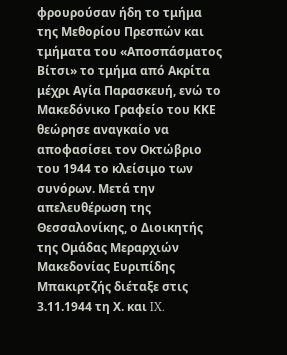φρουρούσαν ήδη το τμήμα της Μεθορίου Πρεσπών και τμήματα του «Αποσπάσματος Βίτσι» το τμήμα από Ακρίτα μέχρι Αγία Παρασκευή, ενώ το Μακεδόνικο Γραφείο του ΚΚΕ θεώρησε αναγκαίο να αποφασίσει τον Οκτώβριο του 1944 το κλείσιμο των συνόρων. Μετά την απελευθέρωση της Θεσσαλονίκης, ο Διοικητής της Ομάδας Μεραρχιών Μακεδονίας Ευριπίδης Μπακιρτζής διέταξε στις 3.11.1944 τη Χ. και IX.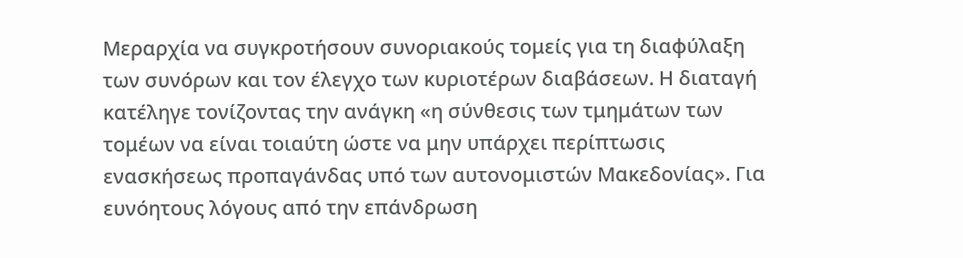Μεραρχία να συγκροτήσουν συνοριακούς τομείς για τη διαφύλαξη των συνόρων και τον έλεγχο των κυριοτέρων διαβάσεων. Η διαταγή κατέληγε τονίζοντας την ανάγκη «η σύνθεσις των τμημάτων των τομέων να είναι τοιαύτη ώστε να μην υπάρχει περίπτωσις ενασκήσεως προπαγάνδας υπό των αυτονομιστών Μακεδονίας». Για ευνόητους λόγους από την επάνδρωση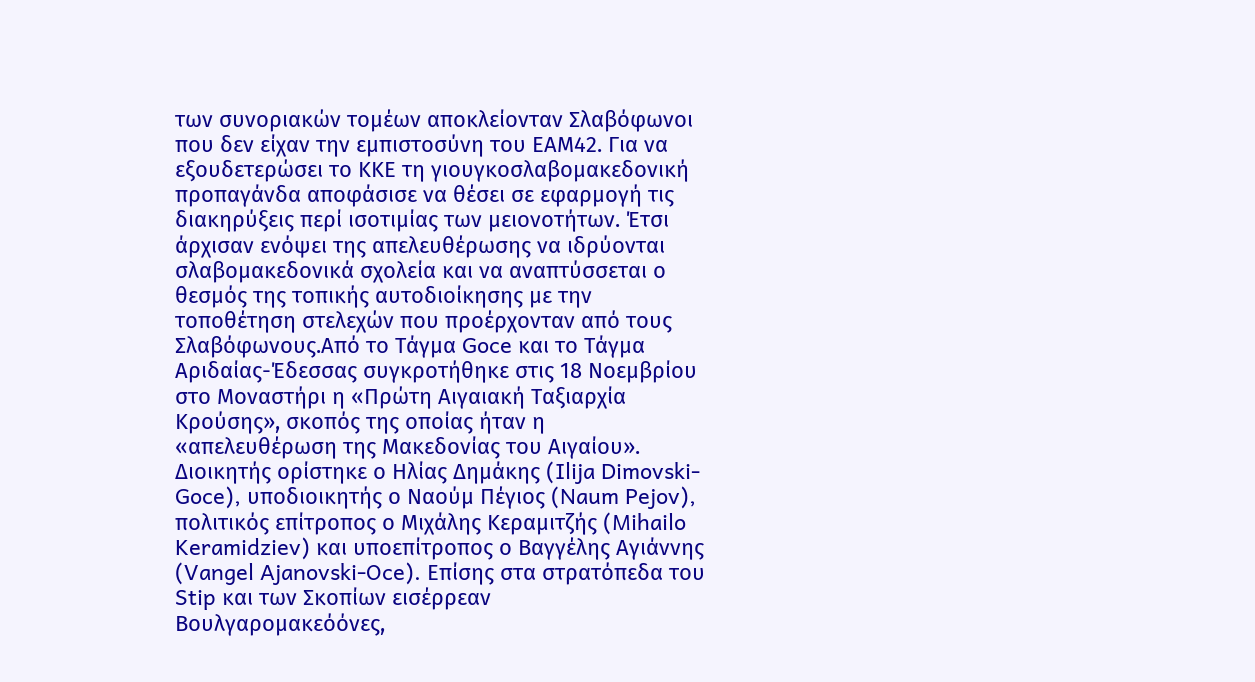των συνοριακών τομέων αποκλείονταν Σλαβόφωνοι που δεν είχαν την εμπιστοσύνη του ΕΑΜ42. Για να εξουδετερώσει το ΚΚΕ τη γιουγκοσλαβομακεδονική προπαγάνδα αποφάσισε να θέσει σε εφαρμογή τις διακηρύξεις περί ισοτιμίας των μειονοτήτων. Έτσι άρχισαν ενόψει της απελευθέρωσης να ιδρύονται σλαβομακεδονικά σχολεία και να αναπτύσσεται ο θεσμός της τοπικής αυτοδιοίκησης με την τοποθέτηση στελεχών που προέρχονταν από τους Σλαβόφωνους.Από το Τάγμα Goce και το Τάγμα Αριδαίας-Έδεσσας συγκροτήθηκε στις 18 Νοεμβρίου στο Μοναστήρι η «Πρώτη Αιγαιακή Ταξιαρχία Κρούσης», σκοπός της οποίας ήταν η «απελευθέρωση της Μακεδονίας του Αιγαίου». Διοικητής ορίστηκε ο Ηλίας Δημάκης (Ilija Dimovski-Goce), υποδιοικητής ο Ναούμ Πέγιος (Naum Pejov), πολιτικός επίτροπος ο Μιχάλης Κεραμιτζής (Mihailo Keramidziev) και υποεπίτροπος ο Βαγγέλης Αγιάννης (Vangel Ajanovski-Oce). Επίσης στα στρατόπεδα του Stip και των Σκοπίων εισέρρεαν Βουλγαρομακεόόνες,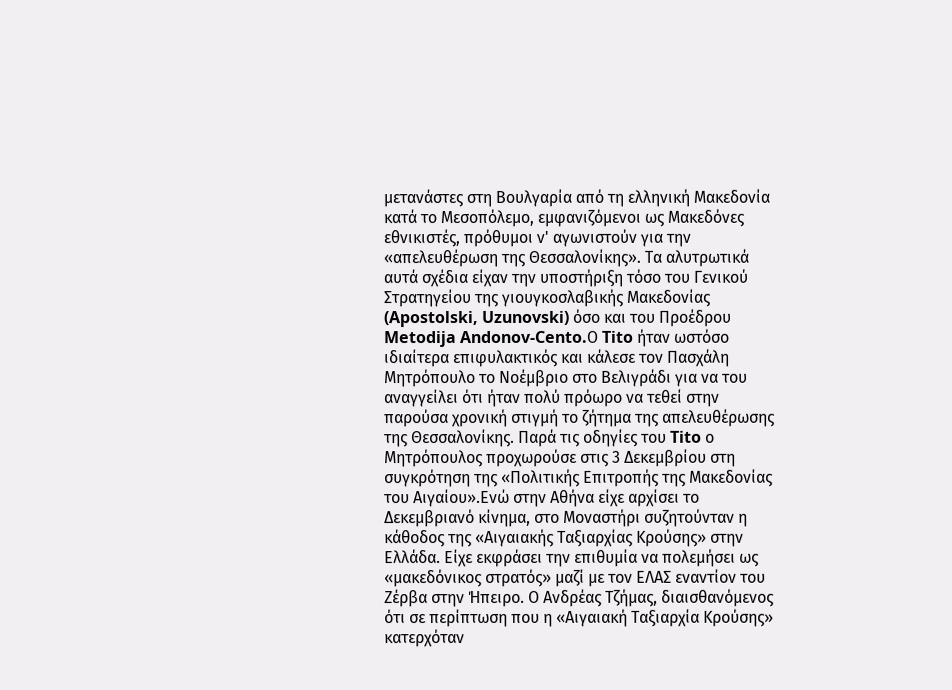μετανάστες στη Βουλγαρία από τη ελληνική Μακεδονία κατά το Μεσοπόλεμο, εμφανιζόμενοι ως Μακεδόνες εθνικιστές, πρόθυμοι ν' αγωνιστούν για την «απελευθέρωση της Θεσσαλονίκης». Τα αλυτρωτικά αυτά σχέδια είχαν την υποστήριξη τόσο του Γενικού Στρατηγείου της γιουγκοσλαβικής Μακεδονίας (Apostolski, Uzunovski) όσο και του Προέδρου Metodija Andonov-Cento.Ο Tito ήταν ωστόσο ιδιαίτερα επιφυλακτικός και κάλεσε τον Πασχάλη Μητρόπουλο το Νοέμβριο στο Βελιγράδι για να του αναγγείλει ότι ήταν πολύ πρόωρο να τεθεί στην παρούσα χρονική στιγμή το ζήτημα της απελευθέρωσης της Θεσσαλονίκης. Παρά τις οδηγίες του Tito ο Μητρόπουλος προχωρούσε στις 3 Δεκεμβρίου στη συγκρότηση της «Πολιτικής Επιτροπής της Μακεδονίας του Αιγαίου».Ενώ στην Αθήνα είχε αρχίσει το Δεκεμβριανό κίνημα, στο Μοναστήρι συζητούνταν η κάθοδος της «Αιγαιακής Ταξιαρχίας Κρούσης» στην Ελλάδα. Είχε εκφράσει την επιθυμία να πολεμήσει ως «μακεδόνικος στρατός» μαζί με τον ΕΛΑΣ εναντίον του Ζέρβα στην Ήπειρο. Ο Ανδρέας Τζήμας, διαισθανόμενος ότι σε περίπτωση που η «Αιγαιακή Ταξιαρχία Κρούσης» κατερχόταν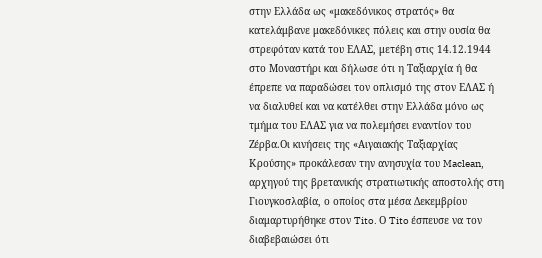στην Ελλάδα ως «μακεδόνικος στρατός» θα κατελάμβανε μακεδόνικες πόλεις και στην ουσία θα στρεφόταν κατά του ΕΛΑΣ, μετέβη στις 14.12.1944 στο Μοναστήρι και δήλωσε ότι η Ταξιαρχία ή θα έπρεπε να παραδώσει τον οπλισμό της στον ΕΛΑΣ ή να διαλυθεί και να κατέλθει στην Ελλάδα μόνο ως τμήμα του ΕΛΑΣ για να πολεμήσει εναντίον του Ζέρβα.Οι κινήσεις της «Αιγαιακής Ταξιαρχίας Κρούσης» προκάλεσαν την ανησυχία του Maclean, αρχηγού της βρετανικής στρατιωτικής αποστολής στη Γιουγκοσλαβία, ο οποίος στα μέσα Δεκεμβρίου διαμαρτυρήθηκε στον Tito. Ο Tito έσπευσε να τον διαβεβαιώσει ότι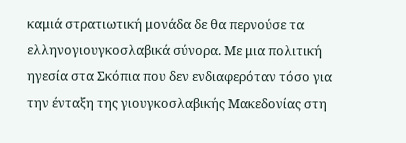καμιά στρατιωτική μονάδα δε θα περνούσε τα ελληνογιουγκοσλαβικά σύνορα. Με μια πολιτική ηγεσία στα Σκόπια που δεν ενδιαφερόταν τόσο για την ένταξη της γιουγκοσλαβικής Μακεδονίας στη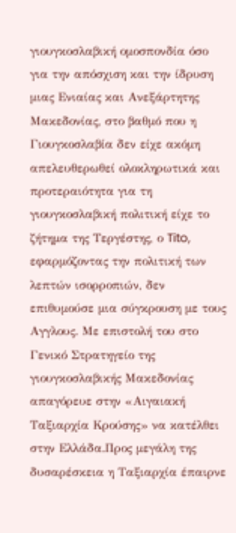γιουγκοσλαβική ομοσπονδία όσο για την απόσχιση και την ίδρυση μιας Ενιαίας και Ανεξάρτητης Μακεδονίας, στο βαθμό που η Γιουγκοσλαβία δεν είχε ακόμη απελευθερωθεί ολοκληρωτικά και προτεραιότητα για τη γιουγκοσλαβική πολιτική είχε το ζήτημα της Τεργέστης, ο Tito, εφαρμόζοντας την πολιτική των λεπτών ισορροπιών, δεν επιθυμούσε μια σύγκρουση με τους Αγγλους. Με επιστολή του στο Γενικό Στρατηγείο της γιουγκοσλαβικής Μακεδονίας απαγόρευε στην «Αιγαιακή Ταξιαρχία Κρούσης» να κατέλθει στην Ελλάδα.Προς μεγάλη της δυσαρέσκεια η Ταξιαρχία έπαιρνε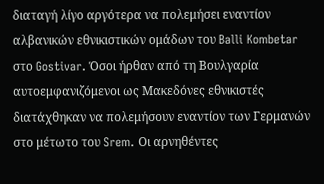διαταγή λίγο αργότερα να πολεμήσει εναντίον αλβανικών εθνικιστικών ομάδων του Balli Kombetar στο Gostivar. Όσοι ήρθαν από τη Βουλγαρία αυτοεμφανιζόμενοι ως Μακεδόνες εθνικιστές διατάχθηκαν να πολεμήσουν εναντίον των Γερμανών στο μέτωτο του Srem. Οι αρνηθέντες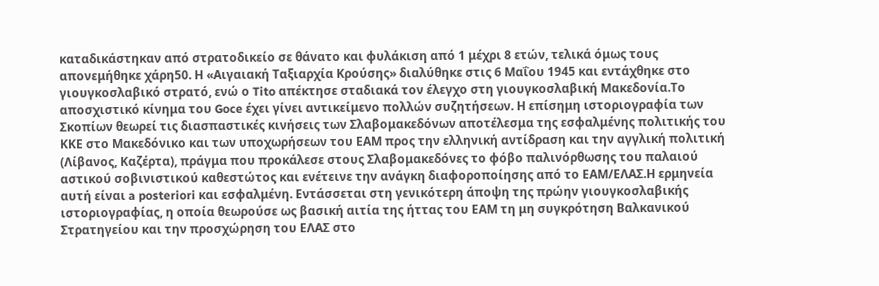καταδικάστηκαν από στρατοδικείο σε θάνατο και φυλάκιση από 1 μέχρι 8 ετών, τελικά όμως τους απονεμήθηκε χάρη50. Η «Αιγαιακή Ταξιαρχία Κρούσης» διαλύθηκε στις 6 Μαΐου 1945 και εντάχθηκε στο γιουγκοσλαβικό στρατό, ενώ ο Tito απέκτησε σταδιακά τον έλεγχο στη γιουγκοσλαβική Μακεδονία.Το αποσχιστικό κίνημα του Goce έχει γίνει αντικείμενο πολλών συζητήσεων. Η επίσημη ιστοριογραφία των Σκοπίων θεωρεί τις διασπαστικές κινήσεις των Σλαβομακεδόνων αποτέλεσμα της εσφαλμένης πολιτικής του ΚΚΕ στο Μακεδόνικο και των υποχωρήσεων του ΕΑΜ προς την ελληνική αντίδραση και την αγγλική πολιτική (Λίβανος, Καζέρτα), πράγμα που προκάλεσε στους Σλαβομακεδόνες το φόβο παλινόρθωσης του παλαιού αστικού σοβινιστικού καθεστώτος και ενέτεινε την ανάγκη διαφοροποίησης από το ΕΑΜ/ΕΛΑΣ.Η ερμηνεία αυτή είναι a posteriori και εσφαλμένη. Εντάσσεται στη γενικότερη άποψη της πρώην γιουγκοσλαβικής ιστοριογραφίας, η οποία θεωρούσε ως βασική αιτία της ήττας του ΕΑΜ τη μη συγκρότηση Βαλκανικού Στρατηγείου και την προσχώρηση του ΕΛΑΣ στο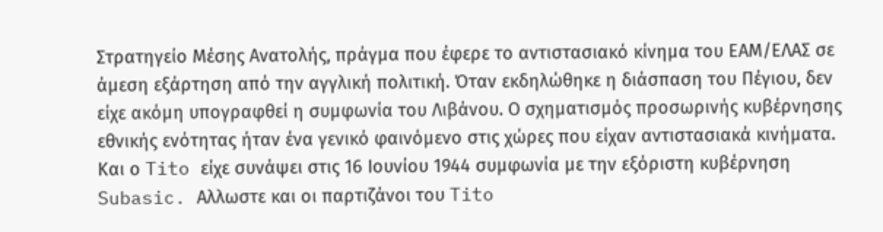Στρατηγείο Μέσης Ανατολής, πράγμα που έφερε το αντιστασιακό κίνημα του ΕΑΜ/ΕΛΑΣ σε άμεση εξάρτηση από την αγγλική πολιτική. Όταν εκδηλώθηκε η διάσπαση του Πέγιου, δεν είχε ακόμη υπογραφθεί η συμφωνία του Λιβάνου. Ο σχηματισμός προσωρινής κυβέρνησης εθνικής ενότητας ήταν ένα γενικό φαινόμενο στις χώρες που είχαν αντιστασιακά κινήματα. Και ο Tito είχε συνάψει στις 16 Ιουνίου 1944 συμφωνία με την εξόριστη κυβέρνηση Subasic. Αλλωστε και οι παρτιζάνοι του Tito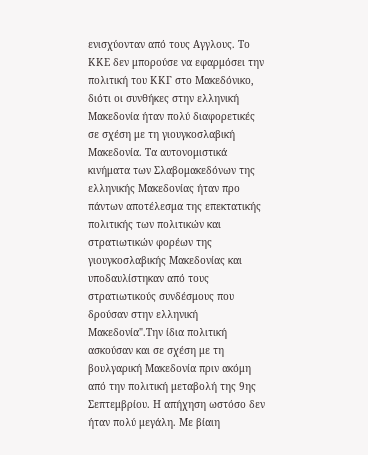ενισχύονταν από τους Αγγλους. Το ΚΚΕ δεν μπορούσε να εφαρμόσει την πολιτική του ΚΚΓ στο Μακεδόνικο, διότι οι συνθήκες στην ελληνική Μακεδονία ήταν πολύ διαφορετικές σε σχέση με τη γιουγκοσλαβική Μακεδονία. Τα αυτονομιστικά κινήματα των Σλαβομακεδόνων της ελληνικής Μακεδονίας ήταν προ πάντων αποτέλεσμα της επεκτατικής πολιτικής των πολιτικών και στρατιωτικών φορέων της γιουγκοσλαβικής Μακεδονίας και υποδαυλίστηκαν από τους στρατιωτικούς συνδέσμους που δρούσαν στην ελληνική Μακεδονία".Την ίδια πολιτική ασκούσαν και σε σχέση με τη βουλγαρική Μακεδονία πριν ακόμη από την πολιτική μεταβολή της 9ης Σεπτεμβρίου. Η απήχηση ωστόσο δεν ήταν πολύ μεγάλη. Με βίαιη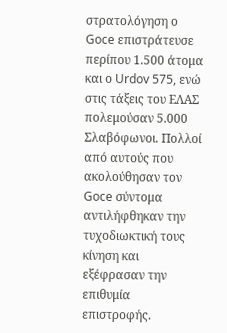στρατολόγηση ο Goce επιστράτευσε περίπου 1.500 άτομα και ο Urdov 575, ενώ στις τάξεις του ΕΛΑΣ πολεμούσαν 5.000 Σλαβόφωνοι. Πολλοί από αυτούς που ακολούθησαν τον Goce σύντομα αντιλήφθηκαν την τυχοδιωκτική τους κίνηση και εξέφρασαν την επιθυμία επιστροφής.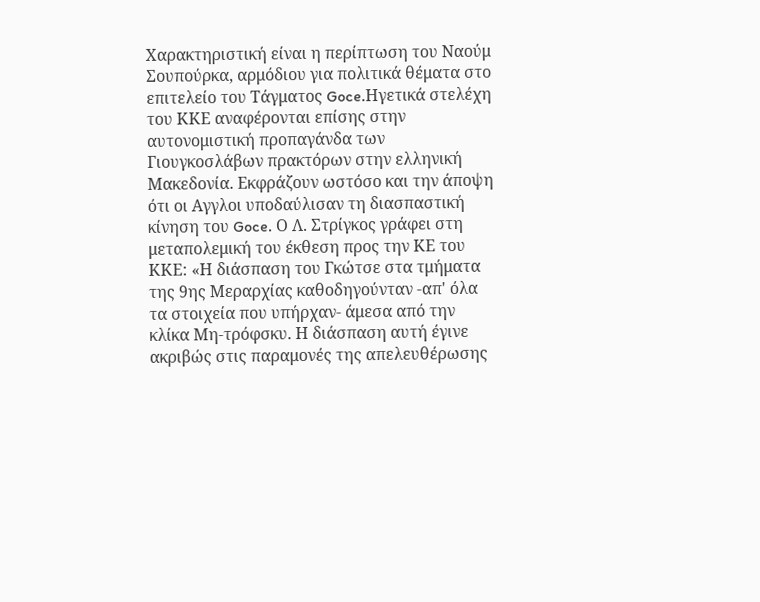Χαρακτηριστική είναι η περίπτωση του Ναούμ Σουπούρκα, αρμόδιου για πολιτικά θέματα στο επιτελείο του Τάγματος Goce.Ηγετικά στελέχη του ΚΚΕ αναφέρονται επίσης στην αυτονομιστική προπαγάνδα των Γιουγκοσλάβων πρακτόρων στην ελληνική Μακεδονία. Εκφράζουν ωστόσο και την άποψη ότι οι Αγγλοι υποδαύλισαν τη διασπαστική κίνηση του Goce. Ο Λ. Στρίγκος γράφει στη μεταπολεμική του έκθεση προς την ΚΕ του ΚΚΕ: «Η διάσπαση του Γκώτσε στα τμήματα της 9ης Μεραρχίας καθοδηγούνταν -απ' όλα τα στοιχεία που υπήρχαν- άμεσα από την κλίκα Μη-τρόφσκυ. Η διάσπαση αυτή έγινε ακριβώς στις παραμονές της απελευθέρωσης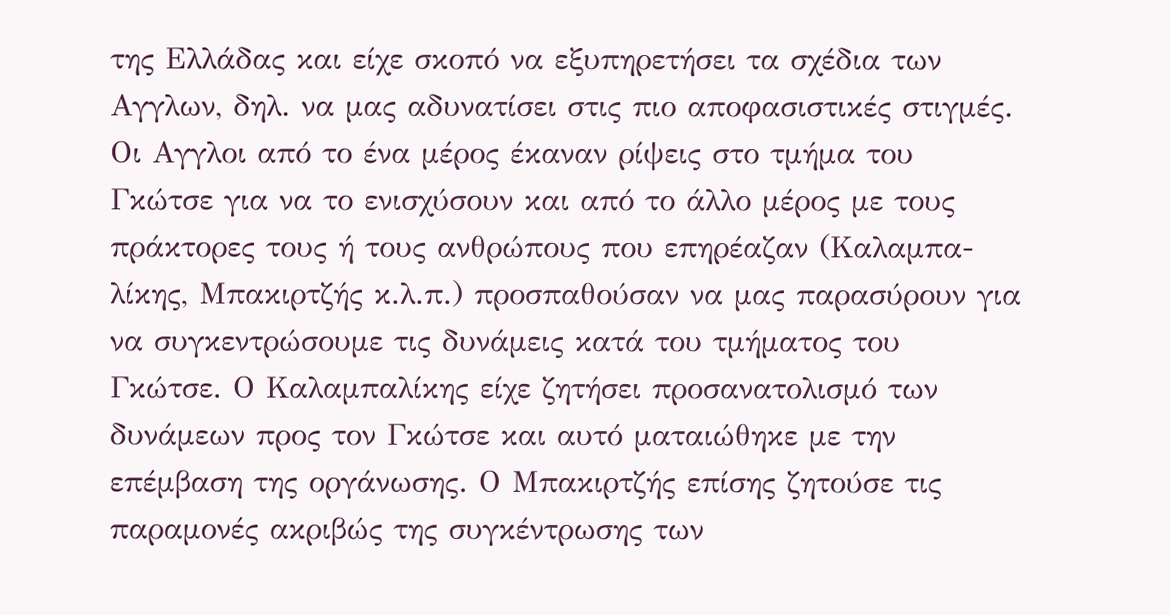της Ελλάδας και είχε σκοπό να εξυπηρετήσει τα σχέδια των Αγγλων, δηλ. να μας αδυνατίσει στις πιο αποφασιστικές στιγμές. Οι Αγγλοι από το ένα μέρος έκαναν ρίψεις στο τμήμα του Γκώτσε για να το ενισχύσουν και από το άλλο μέρος με τους πράκτορες τους ή τους ανθρώπους που επηρέαζαν (Καλαμπα-λίκης, Μπακιρτζής κ.λ.π.) προσπαθούσαν να μας παρασύρουν για να συγκεντρώσουμε τις δυνάμεις κατά του τμήματος του Γκώτσε. Ο Καλαμπαλίκης είχε ζητήσει προσανατολισμό των δυνάμεων προς τον Γκώτσε και αυτό ματαιώθηκε με την επέμβαση της οργάνωσης. Ο Μπακιρτζής επίσης ζητούσε τις παραμονές ακριβώς της συγκέντρωσης των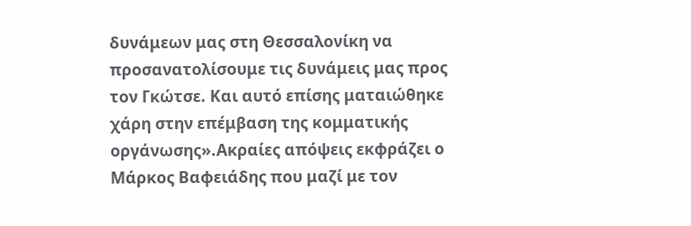δυνάμεων μας στη Θεσσαλονίκη να προσανατολίσουμε τις δυνάμεις μας προς τον Γκώτσε. Και αυτό επίσης ματαιώθηκε χάρη στην επέμβαση της κομματικής οργάνωσης».Ακραίες απόψεις εκφράζει ο Μάρκος Βαφειάδης που μαζί με τον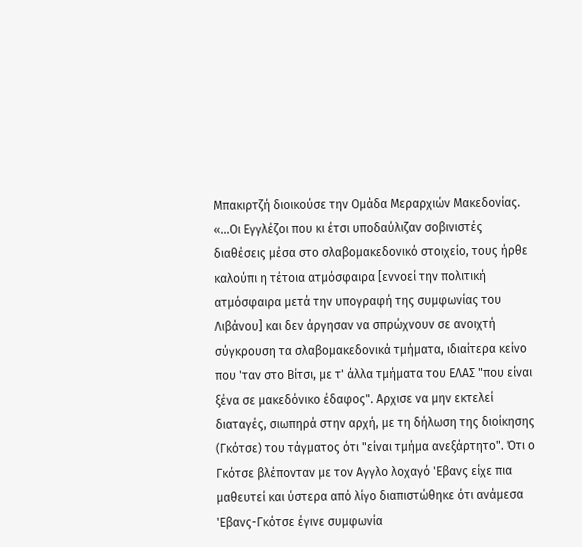Μπακιρτζή διοικούσε την Ομάδα Μεραρχιών Μακεδονίας. «...Οι Εγγλέζοι που κι έτσι υποδαύλιζαν σοβινιστές διαθέσεις μέσα στο σλαβομακεδονικό στοιχείο, τους ήρθε καλούπι η τέτοια ατμόσφαιρα [εννοεί την πολιτική ατμόσφαιρα μετά την υπογραφή της συμφωνίας του Λιβάνου] και δεν άργησαν να σπρώχνουν σε ανοιχτή σύγκρουση τα σλαβομακεδονικά τμήματα, ιδιαίτερα κείνο που 'ταν στο Βίτσι, με τ' άλλα τμήματα του ΕΛΑΣ "που είναι ξένα σε μακεδόνικο έδαφος". Αρχισε να μην εκτελεί διαταγές, σιωπηρά στην αρχή, με τη δήλωση της διοίκησης (Γκότσε) του τάγματος ότι "είναι τμήμα ανεξάρτητο". Ότι ο Γκότσε βλέπονταν με τον Αγγλο λοχαγό 'Εβανς είχε πια μαθευτεί και ύστερα από λίγο διαπιστώθηκε ότι ανάμεσα 'Εβανς-Γκότσε έγινε συμφωνία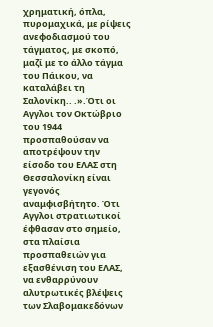χρηματική, όπλα, πυρομαχικά, με ρίψεις ανεφοδιασμού του τάγματος, με σκοπό, μαζί με το άλλο τάγμα του Πάικου, να καταλάβει τη Σαλονίκη.. .».Ότι οι Αγγλοι τον Οκτώβριο του 1944 προσπαθούσαν να αποτρέψουν την είσοδο του ΕΛΑΣ στη Θεσσαλονίκη είναι γεγονός αναμφισβήτητο. Ότι Αγγλοι στρατιωτικοί έφθασαν στο σημείο, στα πλαίσια προσπαθειών για εξασθένιση του ΕΛΑΣ, να ενθαρρύνουν αλυτρωτικές βλέψεις των Σλαβομακεδόνων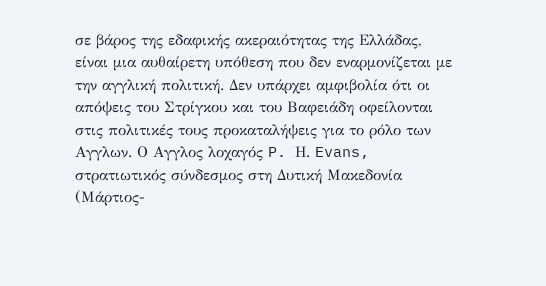σε βάρος της εδαφικής ακεραιότητας της Ελλάδας, είναι μια αυθαίρετη υπόθεση που δεν εναρμονίζεται με την αγγλική πολιτική. Δεν υπάρχει αμφιβολία ότι οι απόψεις του Στρίγκου και του Βαφειάδη οφείλονται στις πολιτικές τους προκαταλήψεις για το ρόλο των Αγγλων. Ο Αγγλος λοχαγός P. Η. Evans, στρατιωτικός σύνδεσμος στη Δυτική Μακεδονία (Μάρτιος-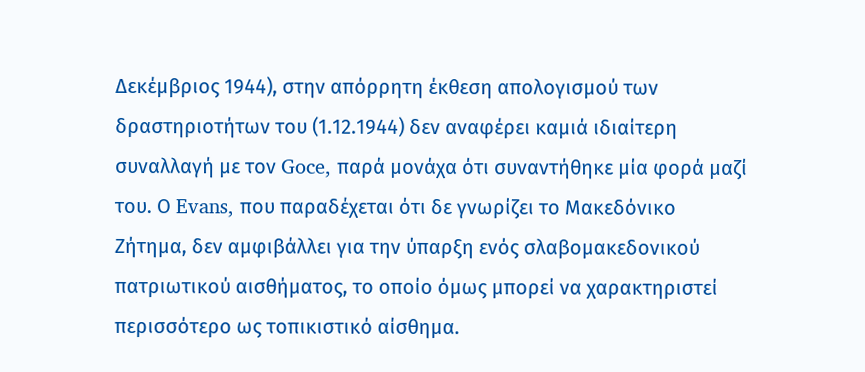Δεκέμβριος 1944), στην απόρρητη έκθεση απολογισμού των δραστηριοτήτων του (1.12.1944) δεν αναφέρει καμιά ιδιαίτερη συναλλαγή με τον Goce, παρά μονάχα ότι συναντήθηκε μία φορά μαζί του. Ο Evans, που παραδέχεται ότι δε γνωρίζει το Μακεδόνικο Ζήτημα, δεν αμφιβάλλει για την ύπαρξη ενός σλαβομακεδονικού πατριωτικού αισθήματος, το οποίο όμως μπορεί να χαρακτηριστεί περισσότερο ως τοπικιστικό αίσθημα.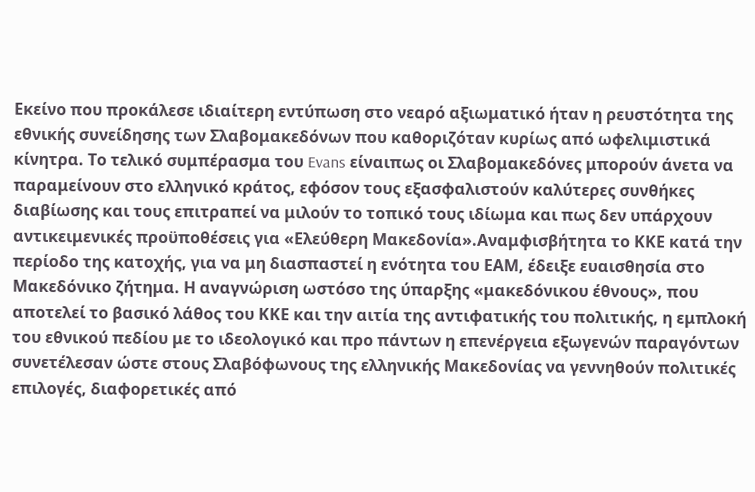Εκείνο που προκάλεσε ιδιαίτερη εντύπωση στο νεαρό αξιωματικό ήταν η ρευστότητα της εθνικής συνείδησης των Σλαβομακεδόνων που καθοριζόταν κυρίως από ωφελιμιστικά κίνητρα. Το τελικό συμπέρασμα του Evans είναιπως οι Σλαβομακεδόνες μπορούν άνετα να παραμείνουν στο ελληνικό κράτος, εφόσον τους εξασφαλιστούν καλύτερες συνθήκες διαβίωσης και τους επιτραπεί να μιλούν το τοπικό τους ιδίωμα και πως δεν υπάρχουν αντικειμενικές προϋποθέσεις για «Ελεύθερη Μακεδονία».Αναμφισβήτητα το ΚΚΕ κατά την περίοδο της κατοχής, για να μη διασπαστεί η ενότητα του ΕΑΜ, έδειξε ευαισθησία στο Μακεδόνικο ζήτημα. Η αναγνώριση ωστόσο της ύπαρξης «μακεδόνικου έθνους», που αποτελεί το βασικό λάθος του ΚΚΕ και την αιτία της αντιφατικής του πολιτικής, η εμπλοκή του εθνικού πεδίου με το ιδεολογικό και προ πάντων η επενέργεια εξωγενών παραγόντων συνετέλεσαν ώστε στους Σλαβόφωνους της ελληνικής Μακεδονίας να γεννηθούν πολιτικές επιλογές, διαφορετικές από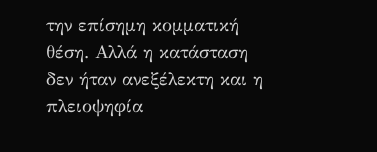την επίσημη κομματική θέση. Αλλά η κατάσταση δεν ήταν ανεξέλεκτη και η πλειοψηφία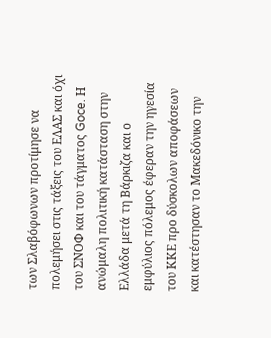των Σλαβόφωνων προτίμησε να πολεμήσει στις τάξεις του ΕΛΑΣ και όχι του ΣΝΟΦ και του τάγματος Goce. Η ανώμαλη πολιτική κατάσταση στην Ελλάδα μετά τη Βάρκιζα και ο εμφύλιος πόλεμος έφεραν την ηγεσία του ΚΚΕ προ δύσκολων αποφάσεων και κατέστησαν το Μακεδόνικο την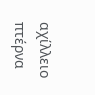αχίλλειο πτέρνα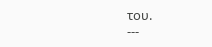του.
---